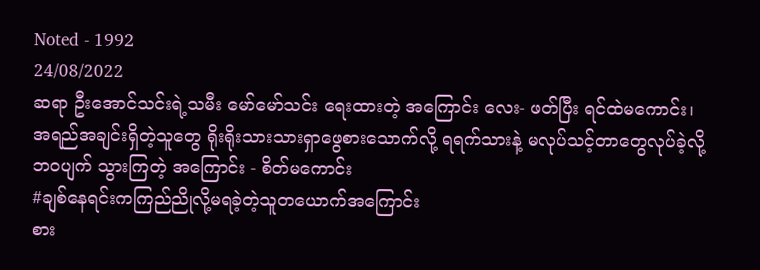Noted - 1992
24/08/2022
ဆရာ ဦးအောင်သင်းရဲ့သမီး မော်မော်သင်း ရေးထားတဲ့ အကြောင်း လေး- ဖတ်ပြီး ရင်ထဲမကောင်း၊
အရည်အချင်းရှိတဲ့သူတွေ ရိုးရိုးသားသားရှာဖွေစားသောက်လို့ ရရက်သားနဲ့ မလုပ်သင့်တာတွေလုပ်ခဲ့လို့ ဘဝပျက် သွားကြတဲ့ အကြောင်း - စိတ်မကောင်း
#ချစ်နေရင်းကကြည်ညိုလို့မရခဲ့တဲ့သူတယောက်အကြောင်း
စား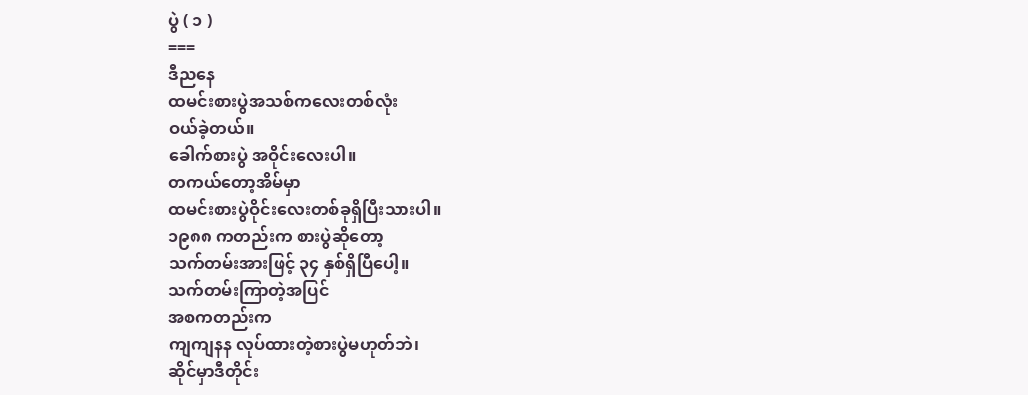ပွဲ ( ၁ )
===
ဒီညနေ
ထမင်းစားပွဲအသစ်ကလေးတစ်လုံး
ဝယ်ခဲ့တယ်။
ခေါက်စားပွဲ အဝိုင်းလေးပါ။
တကယ်တော့အိမ်မှာ
ထမင်းစားပွဲဝိုင်းလေးတစ်ခုရှိပြီးသားပါ။
၁၉၈၈ ကတည်းက စားပွဲဆိုတော့
သက်တမ်းအားဖြင့် ၃၄ နှစ်ရှိပြီပေါ့။
သက်တမ်းကြာတဲ့အပြင်
အစကတည်းက
ကျကျနန လုပ်ထားတဲ့စားပွဲမဟုတ်ဘဲ၊
ဆိုင်မှာဒီတိုင်း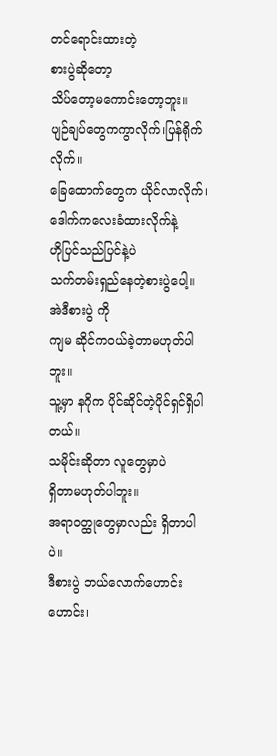တင်ရောင်းထားတဲ့
စားပွဲဆိုတော့
သိပ်တော့မကောင်းတော့ဘူး။
ပျဉ်ချပ်တွေကကွာလိုက်၊ပြန်ရိုက်လိုက်။
ခြေထောက်တွေက ယိုင်လာလိုက်၊
ဒေါက်ကလေးခံထားလိုက်နဲ့
ဟိုပြင်သည်ပြင်နဲ့ပဲ
သက်တမ်းရှည်နေတဲ့စားပွဲပေါ့။
အဲဒီစားပွဲ ကို
ကျမ ဆိုင်ကဝယ်ခဲ့တာမဟုတ်ပါဘူး။
သူ့မှာ နဂိုက ပိုင်ဆိုင်တဲ့ပိုင်ရှင်ရှိပါတယ်။
သမိုင်းဆိုတာ လူတွေမှာပဲ
ရှိတာမဟုတ်ပါဘူး။
အရာဝတ္ထုတွေမှာလည်း ရှိတာပါပဲ။
ဒီစားပွဲ ဘယ်လောက်ဟောင်းဟောင်း၊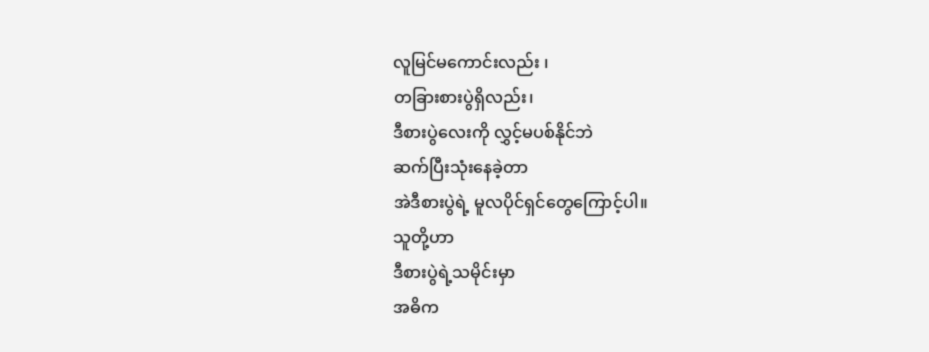လူမြင်မကောင်းလည်း ၊
တခြားစားပွဲရှိလည်း၊
ဒီစားပွဲလေးကို လွှင့်မပစ်နိုင်ဘဲ
ဆက်ပြီးသုံးနေခဲ့တာ
အဲဒီစားပွဲရဲ့ မူလပိုင်ရှင်တွေကြောင့်ပါ။
သူတို့ဟာ
ဒီစားပွဲရဲ့သမိုင်းမှာ
အဓိက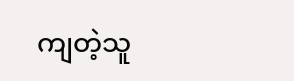ကျတဲ့သူ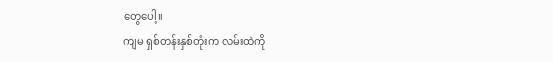တွေပေါ့။
ကျမ ရှစ်တန်းနှစ်တုံးက လမ်းထဲကို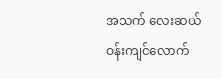အသက် လေးဆယ်ဝန်းကျင်လောက်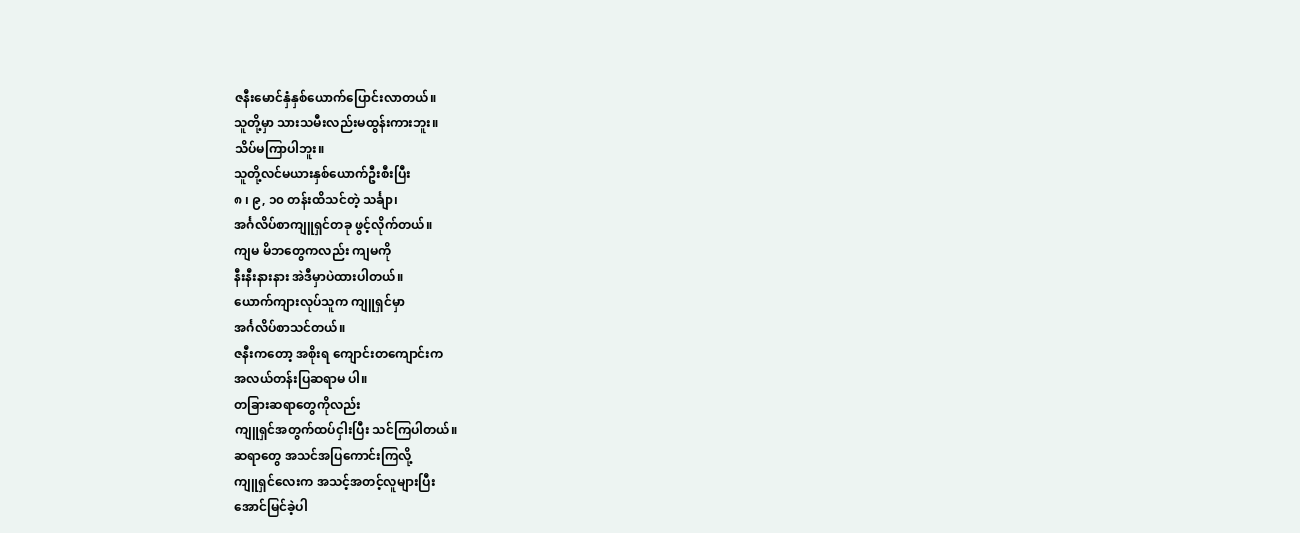ဇနီးမောင်နှံနှစ်ယောက်ပြောင်းလာတယ်။
သူတို့မှာ သားသမီးလည်းမထွန်းကားဘူး။
သိပ်မကြာပါဘူး။
သူတို့လင်မယားနှစ်ယောက်ဦးစီးပြီး
၈ ၊ ၉, ၁၀ တန်းထိသင်တဲ့ သင်္ချာ၊
အင်္ဂလိပ်စာကျူရှင်တခု ဖွင့်လိုက်တယ်။
ကျမ မိဘတွေကလည်း ကျမကို
နီးနီးနားနား အဲဒီမှာပဲထားပါတယ်။
ယောက်ကျားလုပ်သူက ကျူရှင်မှာ
အင်္ဂလိပ်စာသင်တယ်။
ဇနီးကတော့ အစိုးရ ကျောင်းတကျောင်းက
အလယ်တန်းပြဆရာမ ပါ။
တခြားဆရာတွေကိုလည်း
ကျူရှင်အတွက်ထပ်ငှါးပြီး သင်ကြပါတယ်။
ဆရာတွေ အသင်အပြကောင်းကြလို့
ကျူရှင်လေးက အသင့်အတင့်လူများပြီး
အောင်မြင်ခဲ့ပါ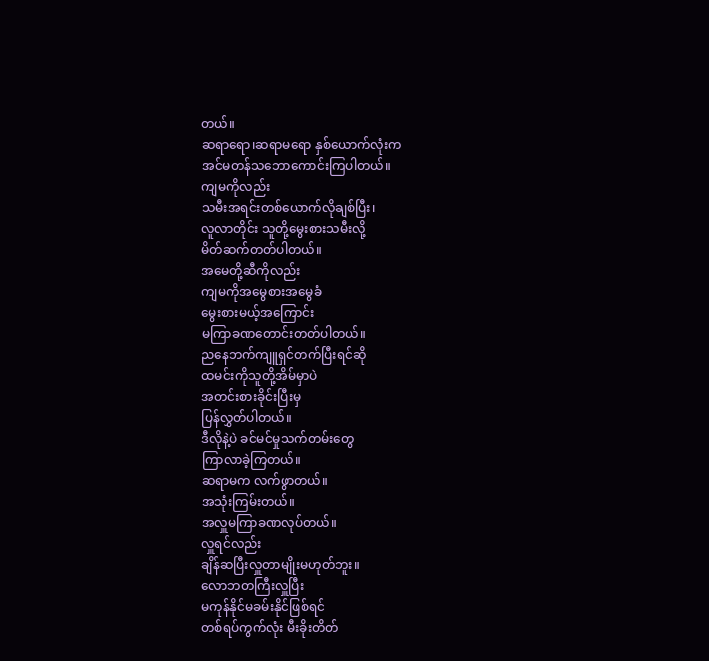တယ်။
ဆရာရော၊ဆရာမရော နှစ်ယောက်လုံးက
အင်မတန်သဘောကောင်းကြပါတယ်။
ကျမကိုလည်း
သမီးအရင်းတစ်ယောက်လိုချစ်ပြီး၊
လူလာတိုင်း သူတို့မွေးစားသမီးလို့
မိတ်ဆက်တတ်ပါတယ်။
အမေတို့ဆီကိုလည်း
ကျမကိုအမွေစားအမွေခံ
မွေးစားမယ့်အကြောင်း
မကြာခဏတောင်းတတ်ပါတယ်။
ညနေဘက်ကျူရှင်တက်ပြီးရင်ဆို
ထမင်းကိုသူတို့အိမ်မှာပဲ
အတင်းစားခိုင်းပြီးမှ
ပြန်လွှတ်ပါတယ်။
ဒီလိုနဲ့ပဲ ခင်မင်မှုသက်တမ်းတွေ
ကြာလာခဲ့ကြတယ်။
ဆရာမက လက်ဖွာတယ်။
အသုံးကြမ်းတယ်။
အလှူမကြာခဏလုပ်တယ်။
လှူရင်လည်း
ချိန်ဆပြီးလှူတာမျိုးမဟုတ်ဘူး။
လောဘတကြီးလှူပြီး
မကုန်နိုင်မခမ်းနိုင်ဖြစ်ရင်
တစ်ရပ်ကွက်လုံး မီးခိုးတိတ်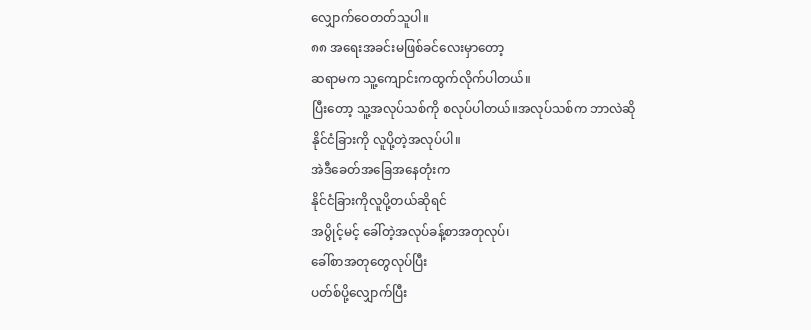လျှောက်ဝေတတ်သူပါ။
၈၈ အရေးအခင်းမဖြစ်ခင်လေးမှာတော့
ဆရာမက သူ့ကျောင်းကထွက်လိုက်ပါတယ်။
ပြီးတော့ သူ့အလုပ်သစ်ကို စလုပ်ပါတယ်။အလုပ်သစ်က ဘာလဲဆို
နိုင်ငံခြားကို လူပို့တဲ့အလုပ်ပါ။
အဲဒီခေတ်အခြေအနေတုံးက
နိုင်ငံခြားကိုလူပို့တယ်ဆိုရင်
အပွိုင့်မင့် ခေါ်တဲ့အလုပ်ခန့်စာအတုလုပ်၊
ခေါ်စာအတုတွေလုပ်ပြီး
ပတ်စ်ပို့လျှောက်ပြီး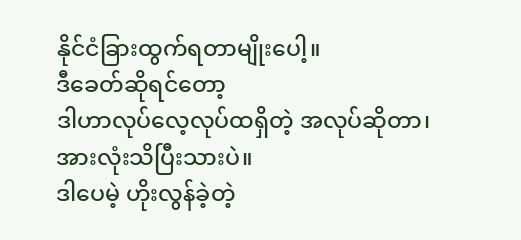နိုင်ငံခြားထွက်ရတာမျိုးပေါ့။
ဒီခေတ်ဆိုရင်တော့
ဒါဟာလုပ်လေ့လုပ်ထရှိတဲ့ အလုပ်ဆိုတာ၊
အားလုံးသိပြီးသားပဲ။
ဒါပေမဲ့ ဟိုးလွန်ခဲ့တဲ့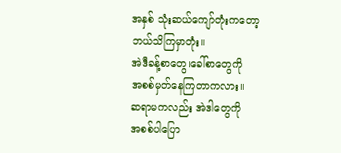အနှစ် သုံးဆယ်ကျော်တုံးကတော့
ဘယ်သိကြမှာတုံး။
အဲဒီခန့်စာတွေ၊ခေါ်စာတွေကို
အစစ်မှတ်နေကြတာကလား။
ဆရာမကလည်း အဲဒါတွေကို
အစစ်ပါပြော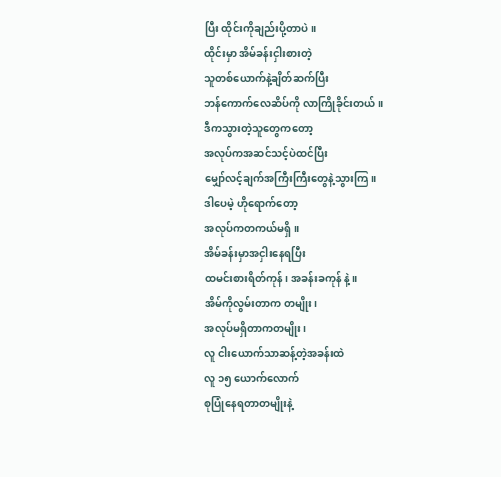ပြီး ထိုင်းကိုချည်းပို့တာပဲ။
ထိုင်းမှာ အိမ်ခန်းငှါးစားတဲ့
သူတစ်ယောက်နဲ့ချိတ်ဆက်ပြီး
ဘန်ကောက်လေဆိပ်ကို လာကြိုခိုင်းတယ်။
ဒီကသွားတဲ့သူတွေကတော့
အလုပ်ကအဆင်သင့်ပဲထင်ပြီး
မျှော်လင့်ချက်အကြီးကြီးတွေနဲ့သွားကြ။
ဒါပေမဲ့ ဟိုရောက်တော့
အလုပ်ကတကယ်မရှိ။
အိမ်ခန်းမှာအငှါးနေရပြီး
ထမင်းစားရိတ်ကုန်၊ အခန်းခကုန် နဲ့။
အိမ်ကိုလွမ်းတာက တမျိုး၊
အလုပ်မရှိတာကတမျိုး၊
လူ ငါးယောက်သာဆန့်တဲ့အခန်းထဲ
လူ ၁၅ ယောက်လောက်
စုပြုံနေရတာတမျိုးနဲ့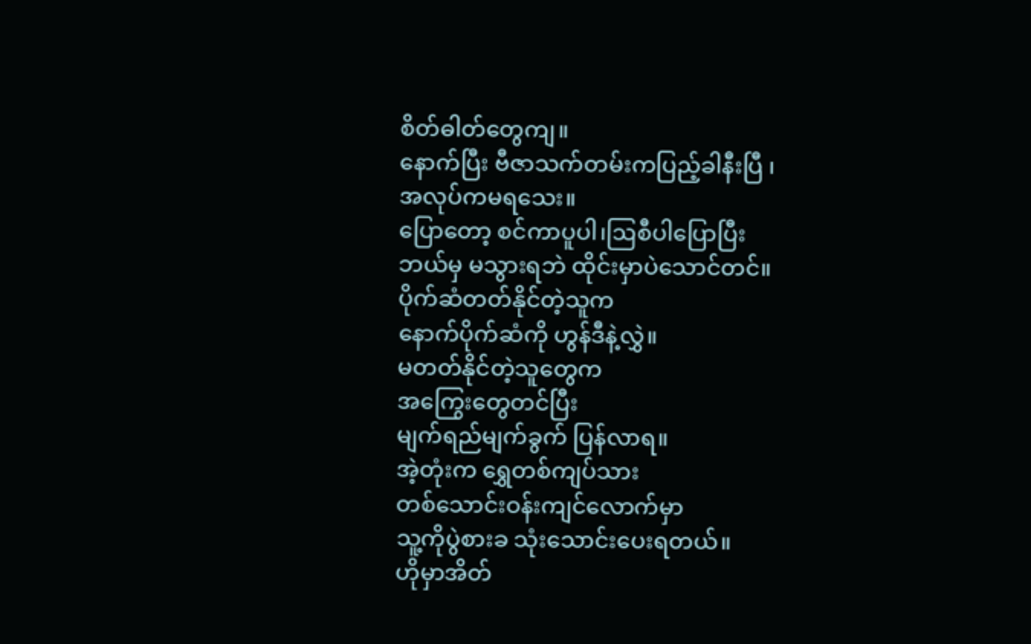စိတ်ဓါတ်တွေကျ။
နောက်ပြီး ဗီဇာသက်တမ်းကပြည့်ခါနီးပြီ ၊
အလုပ်ကမရသေး။
ပြောတော့ စင်ကာပူပါ၊ဩစီပါပြောပြီး
ဘယ်မှ မသွားရဘဲ ထိုင်းမှာပဲသောင်တင်။
ပိုက်ဆံတတ်နိုင်တဲ့သူက
နောက်ပိုက်ဆံကို ဟွန်ဒီနဲ့လွှဲ။
မတတ်နိုင်တဲ့သူတွေက
အကြွေးတွေတင်ပြီး
မျက်ရည်မျက်ခွက် ပြန်လာရ။
အဲ့တုံးက ရွှေတစ်ကျပ်သား
တစ်သောင်းဝန်းကျင်လောက်မှာ
သူ့ကိုပွဲစားခ သုံးသောင်းပေးရတယ်။
ဟိုမှာအိတ်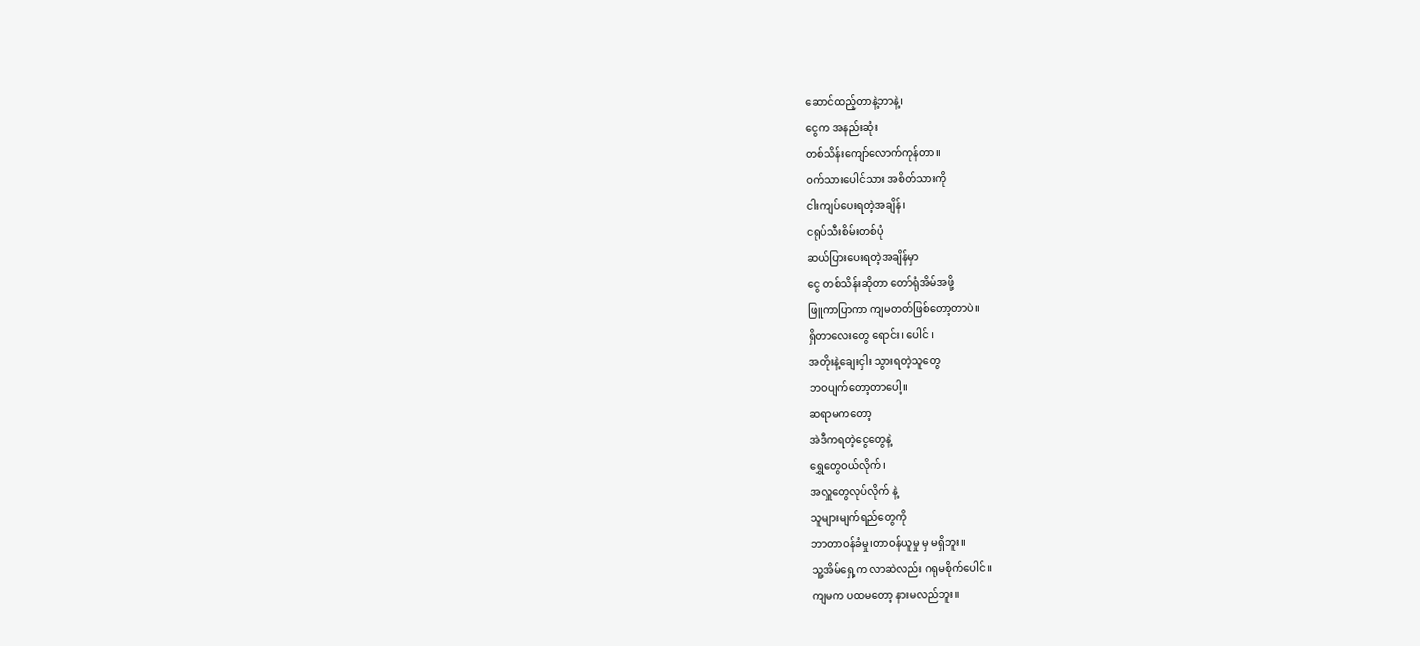ဆောင်ထည့်တာနဲ့ဘာနဲ့၊
ငွေက အနည်းဆုံး
တစ်သိန်းကျော်လောက်ကုန်တာ။
ဝက်သားပေါင်သား အစိတ်သားကို
ငါးကျပ်ပေးရတဲ့အချိန်၊
ငရုပ်သီးစိမ်းတစ်ပုံ
ဆယ်ပြားပေးရတဲ့အချိန်မှာ
ငွေ တစ်သိန်းဆိုတာ တော်ရုံအိမ်အဖို့
ဖြူကာပြာကာ ကျမတတ်ဖြစ်တော့တာပဲ။
ရှိတာလေးတွေ ရောင်း၊ ပေါင် ၊
အတိုးနဲ့ချေးငှါး သွားရတဲ့သူတွေ
ဘဝပျက်တော့တာပေါ့။
ဆရာမကတော့
အဲဒီကရတဲ့ငွေတွေနဲ့
ရွှေတွေဝယ်လိုက်၊
အလှူတွေလုပ်လိုက် နဲ့
သူများမျက်ရည်တွေကို
ဘာတာဝန်ခံမှု၊တာဝန်ယူမှု မှ မရှိဘူး။
သူ့အိမ်ရှေ့က လာဆဲလည်း ဂရုမစိုက်ပေါင်။
ကျမက ပထမတော့ နားမလည်ဘူး။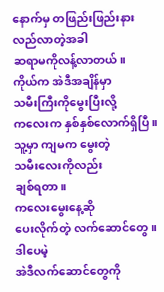နောက်မှ တဖြည်းဖြည်းနားလည်လာတဲ့အခါ
ဆရာမကိုလန့်လာတယ်။
ကိုယ်က အဲဒီအချိန်မှာ
သမီးကြီးကိုမွေးပြီးလို့
ကလေးက နှစ်နှစ်လောက်ရှိပြီ။
သူ့မှာ ကျမက မွေးတဲ့
သမီးလေးကိုလည်း
ချစ်ရတာ။
ကလေးမွေးနေ့ဆို
ပေးလိုက်တဲ့ လက်ဆောင်တွေ။
ဒါပေမဲ့
အဲဒီလက်ဆောင်တွေကို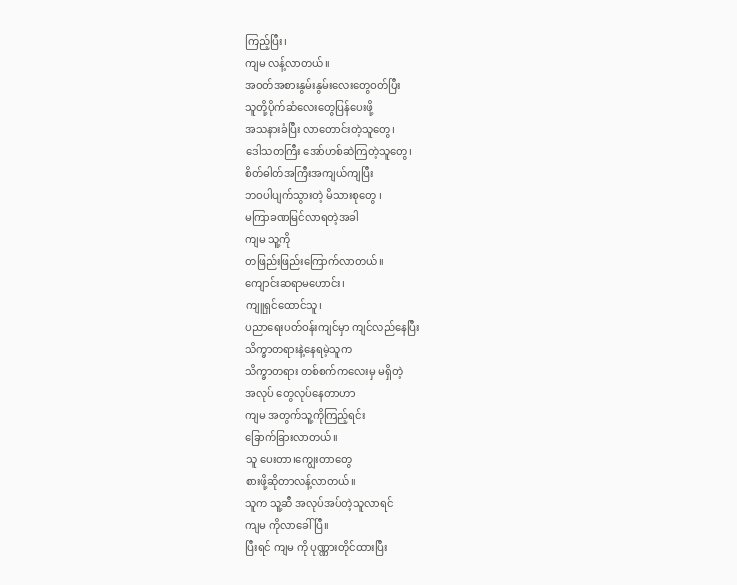ကြည့်ပြီး၊
ကျမ လန့်လာတယ်။
အဝတ်အစားနွမ်းနွမ်းလေးတွေဝတ်ပြီး
သူတို့ပိုက်ဆံလေးတွေပြန်ပေးဖို့
အသနားခံပြီး လာတောင်းတဲ့သူတွေ၊
ဒေါသတကြီး အော်ဟစ်ဆဲကြတဲ့သူတွေ၊
စိတ်ဓါတ်အကြီးအကျယ်ကျပြီး
ဘဝပါပျက်သွားတဲ့ မိသားစုတွေ ၊
မကြာခဏမြင်လာရတဲ့အခါ
ကျမ သူ့ကို
တဖြည်းဖြည်းကြောက်လာတယ်။
ကျောင်းဆရာမဟောင်း၊
ကျူရှင်ထောင်သူ၊
ပညာရေးပတ်ဝန်းကျင်မှာ ကျင်လည်နေပြီး
သိက္ခာတရားနဲ့နေရမဲ့သူက
သိက္ခာတရား တစ်စက်ကလေးမှ မရှိတဲ့
အလုပ် တွေလုပ်နေတာဟာ
ကျမ အတွက်သူ့ကိုကြည့်ရင်း
ခြောက်ခြားလာတယ်။
သူ ပေးတာ၊ကျွေးတာတွေ
စားဖို့ဆိုတာလန့်လာတယ်။
သူက သူ့ဆီ အလုပ်အပ်တဲ့သူလာရင်
ကျမ ကိုလာခေါ်ပြီ။
ပြီးရင် ကျမ ကို ပုဏ္ဏားတိုင်ထားပြီး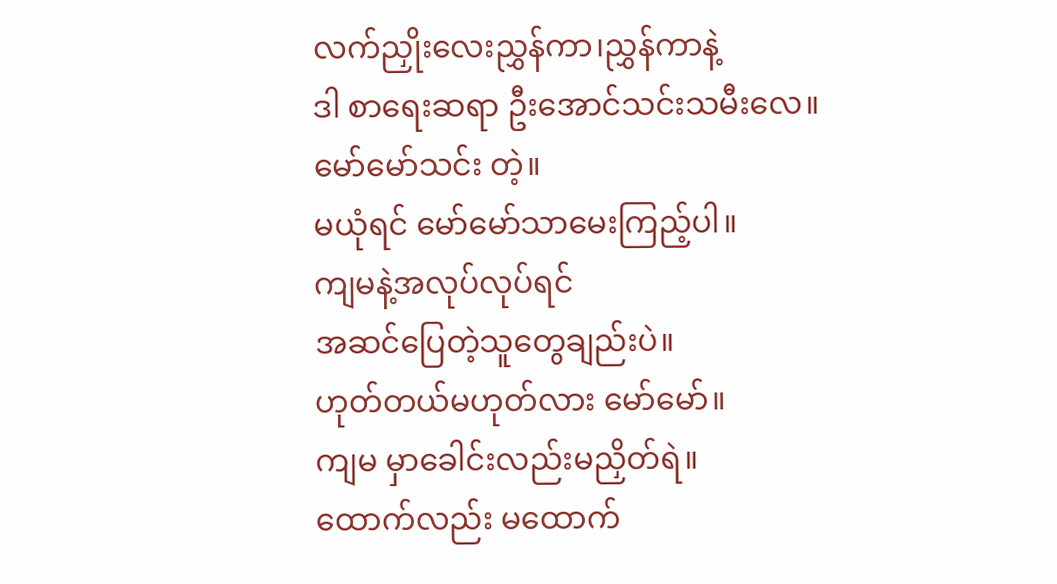လက်ညှိုးလေးညွှန်ကာ၊ညွှန်ကာနဲ့
ဒါ စာရေးဆရာ ဦးအောင်သင်းသမီးလေ။
မော်မော်သင်း တဲ့။
မယုံရင် မော်မော်သာမေးကြည့်ပါ။
ကျမနဲ့အလုပ်လုပ်ရင်
အဆင်ပြေတဲ့သူတွေချည်းပဲ။
ဟုတ်တယ်မဟုတ်လား မော်မော်။
ကျမ မှာခေါင်းလည်းမညှိတ်ရဲ။
ထောက်လည်း မထောက်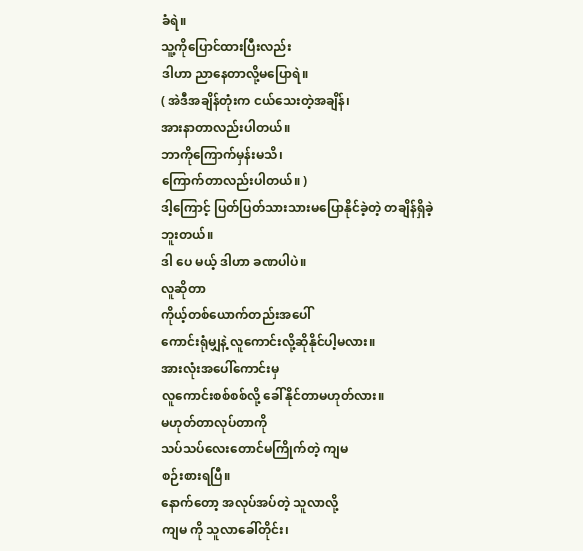ခံရဲ။
သူ့ကိုပြောင်ထားပြီးလည်း
ဒါဟာ ညာနေတာလို့မပြောရဲ။
( အဲဒီအချိန်တုံးက ငယ်သေးတဲ့အချိန်၊
အားနာတာလည်းပါတယ်။
ဘာကိုကြောက်မှန်းမသိ၊
ကြောက်တာလည်းပါတယ်။ )
ဒါ့ကြောင့် ပြတ်ပြတ်သားသားမပြောနိုင်ခဲ့တဲ့ တချိန်ရှိခဲ့ဘူးတယ်။
ဒါ ပေ မယ့် ဒါဟာ ခဏပါပဲ။
လူဆိုတာ
ကိုယ့်တစ်ယောက်တည်းအပေါ်
ကောင်းရုံမျှနဲ့ လူကောင်းလို့ဆိုနိုင်ပါ့မလား။
အားလုံးအပေါ်ကောင်းမှ
လူကောင်းစစ်စစ်လို့ ခေါ်နိုင်တာမဟုတ်လား။
မဟုတ်တာလုပ်တာကို
သပ်သပ်လေးတောင်မကြိုက်တဲ့ ကျမ
စဉ်းစားရပြီ။
နောက်တော့ အလုပ်အပ်တဲ့ သူလာလို့
ကျမ ကို သူလာခေါ်တိုင်း၊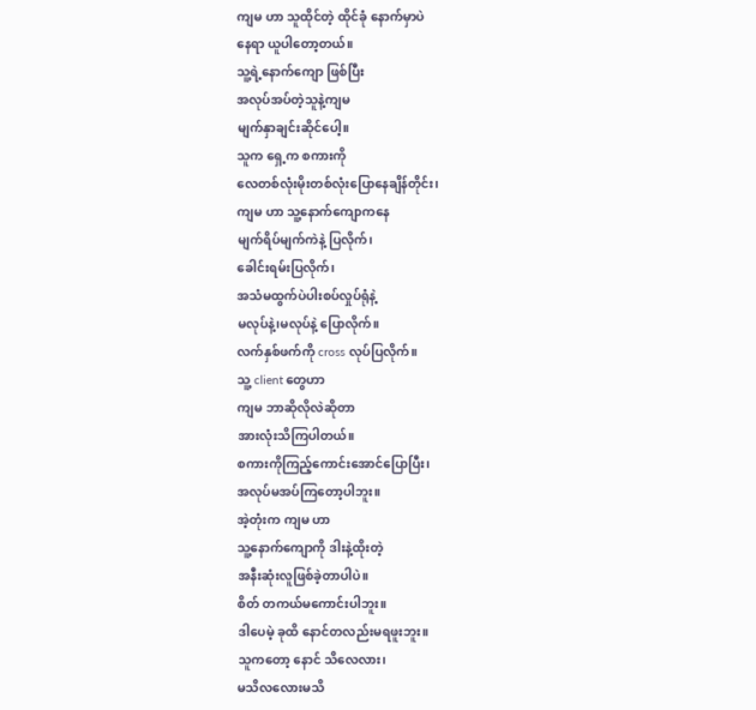ကျမ ဟာ သူထိုင်တဲ့ ထိုင်ခုံ နောက်မှာပဲ
နေရာ ယူပါတော့တယ်။
သူ့ရဲ့နောက်ကျော ဖြစ်ပြီး
အလုပ်အပ်တဲ့သူနဲ့ကျမ
မျက်နှာချင်းဆိုင်ပေါ့။
သူက ရှေ့က စကားကို
လေတစ်လုံးမိုးတစ်လုံးပြောနေချိန်တိုင်း၊
ကျမ ဟာ သူ့နောက်ကျောကနေ
မျက်ရိပ်မျက်ကဲနဲ့ ပြလိုက်၊
ခေါင်းရမ်းပြလိုက်၊
အသံမထွက်ပဲပါးစပ်လှုပ်ရုံနဲ့
မလုပ်နဲ့၊မလုပ်နဲ့ ပြောလိုက်။
လက်နှစ်ဖက်ကို cross လုပ်ပြလိုက်။
သူ့ client တွေဟာ
ကျမ ဘာဆိုလိုလဲဆိုတာ
အားလုံးသိကြပါတယ်။
စကားကိုကြည့်ကောင်းအောင်ပြောပြီး၊
အလုပ်မအပ်ကြတော့ပါဘူး။
အဲ့တုံးက ကျမ ဟာ
သူ့နောက်ကျောကို ဒါးနဲ့ထိုးတဲ့
အနီးဆုံးလူဖြစ်ခဲ့တာပါပဲ။
စိတ် တကယ်မကောင်းပါဘူး။
ဒါပေမဲ့ ခုထိ နောင်တလည်းမရဖူးဘူး။
သူကတော့ နောင် သိလေလား၊
မသိလလေားမသိ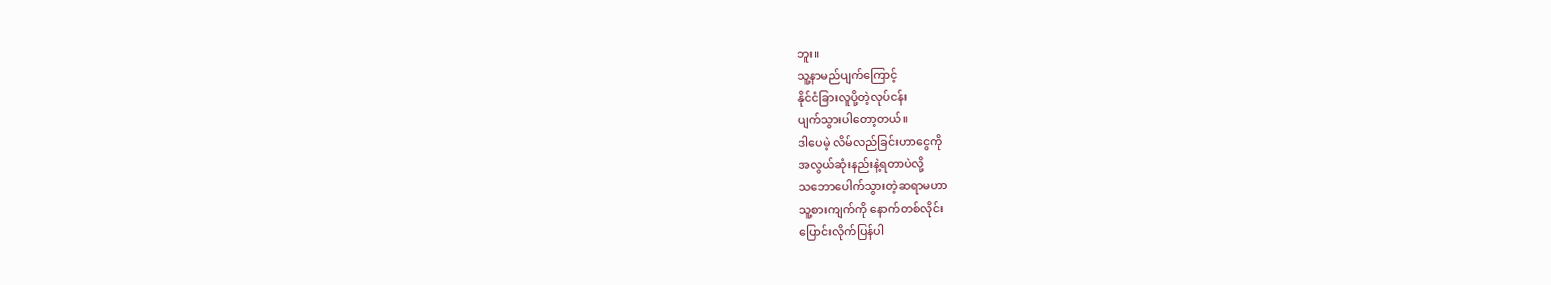ဘူး။
သူ့နာမည်ပျက်ကြောင့်
နိုင်ငံခြားလူပို့တဲ့လုပ်ငန်း
ပျက်သွားပါတော့တယ်။
ဒါပေမဲ့ လိမ်လည်ခြင်းဟာငွေကို
အလွယ်ဆုံးနည်းနဲ့ရတာပဲလို့
သဘောပေါက်သွားတဲ့ဆရာမဟာ
သူ့စားကျက်ကို နောက်တစ်လိုင်း
ပြောင်းလိုက်ပြန်ပါ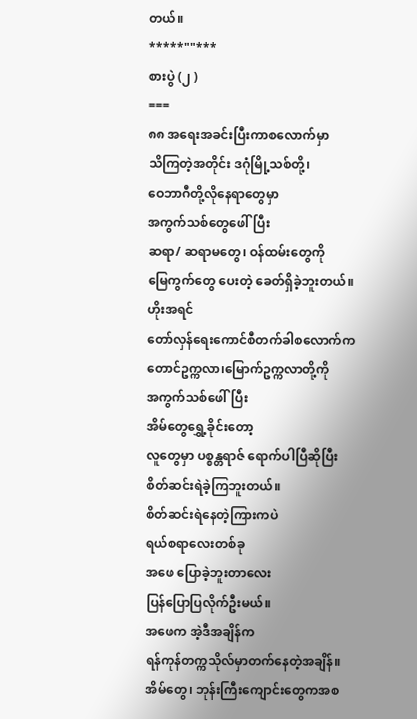တယ်။
*****""***
စားပွဲ (၂ )
===
၈၈ အရေးအခင်းပြီးကာစလောက်မှာ
သိကြတဲ့အတိုင်း ဒဂုံမြို့သစ်တို့၊
ဝေဘာဂီတို့လိုနေရာတွေမှာ
အကွက်သစ်တွေဖေါ်ပြီး
ဆရာ/ ဆရာမတွေ၊ ဝန်ထမ်းတွေကို
မြေကွက်တွေ ပေးတဲ့ ခေတ်ရှိခဲ့ဘူးတယ်။
ဟိုးအရင်
တော်လှန်ရေးကောင်စီတက်ခါစလောက်က
တောင်ဥက္ကလာ၊မြောက်ဥက္ကလာတို့ကို
အကွက်သစ်ဖေါ်ပြီး
အိမ်တွေရွှေ့ခိုင်းတော့
လူတွေမှာ ပစ္စန္တရာဇ် ရောက်ပါပြီဆိုပြီး
စိတ်ဆင်းရဲခဲ့ကြဘူးတယ်။
စိတ်ဆင်းရဲနေတဲ့ကြားကပဲ
ရယ်စရာလေးတစ်ခု
အဖေ ပြောခဲ့ဘူးတာလေး
ပြန်ပြောပြလိုက်ဦးမယ်။
အဖေက အဲ့ဒီအချိန်က
ရန်ကုန်တက္ကသိုလ်မှာတက်နေတဲ့အချိန်။
အိမ်တွေ၊ ဘုန်းကြီးကျောင်းတွေကအစ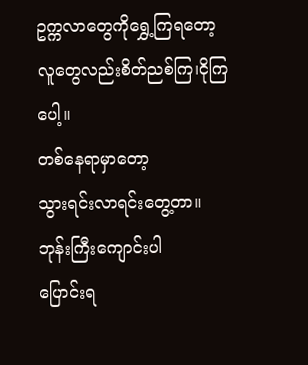ဥက္ကလာတွေကိုရွှေ့ကြရတော့
လူတွေလည်းစိတ်ညစ်ကြ၊ငိုကြပေါ့။
တစ်နေရာမှာတော့
သွားရင်းလာရင်းတွေ့တာ။
ဘုန်းကြီးကျောင်းပါ
ပြောင်းရ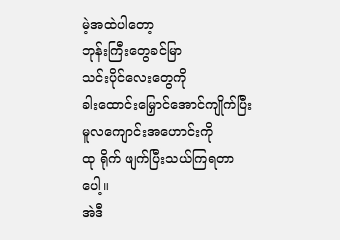မဲ့အထဲပါတော့
ဘုန်းကြီးတွေခင်မြာ
သင်းပိုင်လေးတွေကို
ခါးထောင်းမြှောင်အောင်ကျိုက်ပြီး
မူလကျောင်းအဟောင်းကို
ထု ရိုက် ဖျက်ပြီးသယ်ကြရတာပေါ့။
အဲဒီ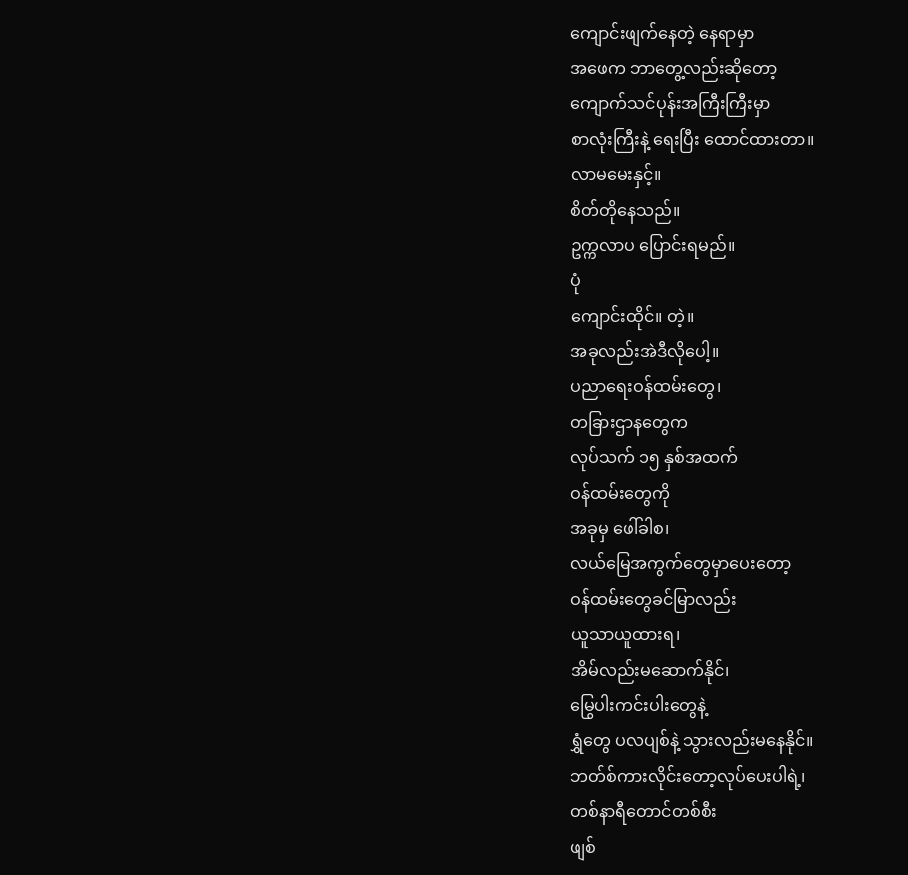ကျောင်းဖျက်နေတဲ့ နေရာမှာ
အဖေက ဘာတွေ့လည်းဆိုတော့
ကျောက်သင်ပုန်းအကြီးကြီးမှာ
စာလုံးကြီးနဲ့ ရေးပြီး ထောင်ထားတာ။
လာမမေးနှင့်။
စိတ်တိုနေသည်။
ဥက္ကလာပ ပြောင်းရမည်။
ပုံ
ကျောင်းထိုင်။ တဲ့။
အခုလည်းအဲဒီလိုပေါ့။
ပညာရေးဝန်ထမ်းတွေ၊
တခြားဌာနတွေက
လုပ်သက် ၁၅ နှစ်အထက်
ဝန်ထမ်းတွေကို
အခုမှ ဖေါ်ခါစ၊
လယ်မြေအကွက်တွေမှာပေးတော့
ဝန်ထမ်းတွေခင်မြာလည်း
ယူသာယူထားရ၊
အိမ်လည်းမဆောက်နိုင်၊
မြွေပါးကင်းပါးတွေနဲ့
ရွှံတွေ ပလပျစ်နဲ့ သွားလည်းမနေနိုင်။
ဘတ်စ်ကားလိုင်းတော့လုပ်ပေးပါရဲ့၊
တစ်နာရီတောင်တစ်စီး
ဖျစ်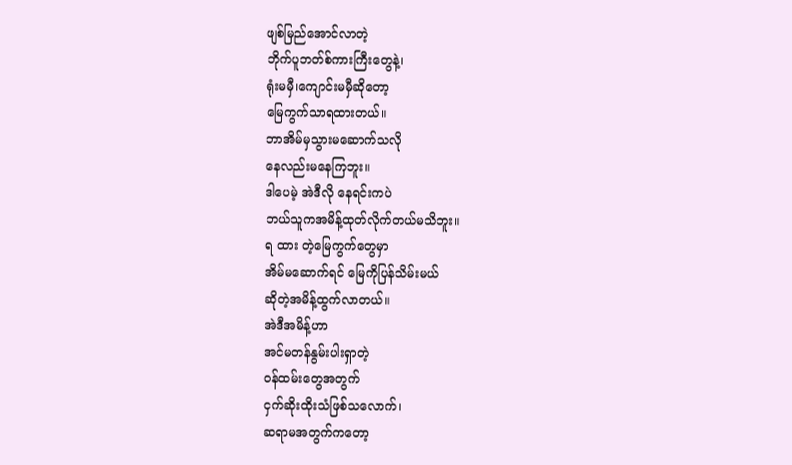ဖျစ်မြည်အောင်လာတဲ့
ဘိုက်ပူဘတ်စ်ကားကြီးတွေနဲ့၊
ရုံးမမှီ၊ကျောင်းမမှီဆိုတော့
မြေကွက်သာရထားတယ်။
ဘာအိမ်မှသွားမဆောက်သလို
နေလည်းမနေကြဘူး။
ဒါပေမဲ့ အဲဒီလို နေရင်းကပဲ
ဘယ်သူကအမိန့်ထုတ်လိုက်တယ်မသိဘူး။
ရ ထား တဲ့မြေကွက်တွေမှာ
အိမ်မဆောက်ရင် မြေကိုပြန်သိမ်းမယ်
ဆိုတဲ့အမိန့်ထွက်လာတယ်။
အဲဒီအမိန့်ဟာ
အင်မတန်နွမ်းပါးရှာတဲ့
ဝန်ထမ်းတွေအတွက်
ငှက်ဆိုးထိုးသံဖြစ်သလောက်၊
ဆရာမအတွက်ကတော့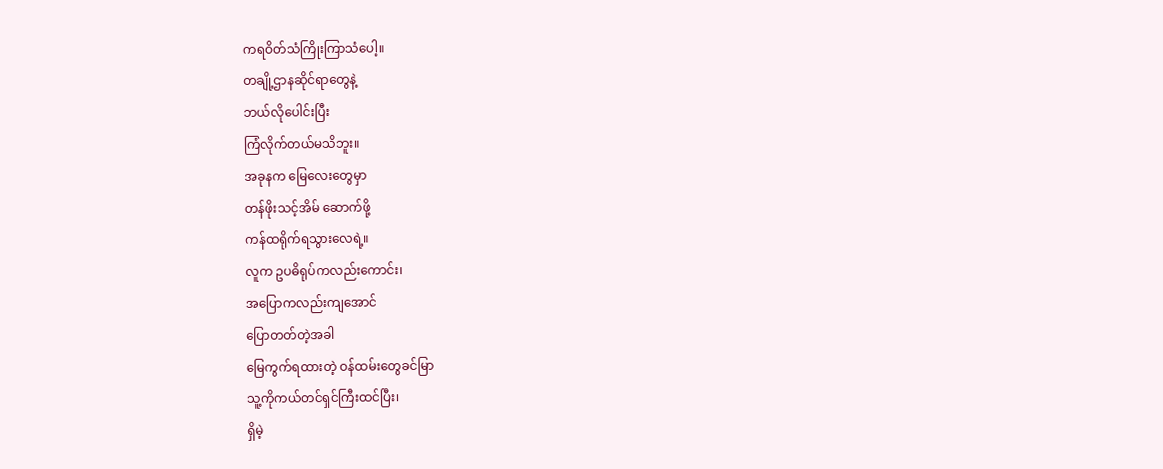ကရဝိတ်သံကြိုးကြာသံပေါ့။
တချို့ဌာနဆိုင်ရာတွေနဲ့
ဘယ်လိုပေါင်းပြီး
ကြံလိုက်တယ်မသိဘူး။
အခုနက မြေလေးတွေမှာ
တန်ဖိုးသင့်အိမ် ဆောက်ဖို့
ကန်ထရိုက်ရသွားလေရဲ့။
လူက ဥပဓိရုပ်ကလည်းကောင်း၊
အပြောကလည်းကျအောင်
ပြောတတ်တဲ့အခါ
မြေကွက်ရထားတဲ့ ဝန်ထမ်းတွေခင်မြာ
သူ့ကိုကယ်တင်ရှင်ကြီးထင်ပြီး၊
ရှိမဲ့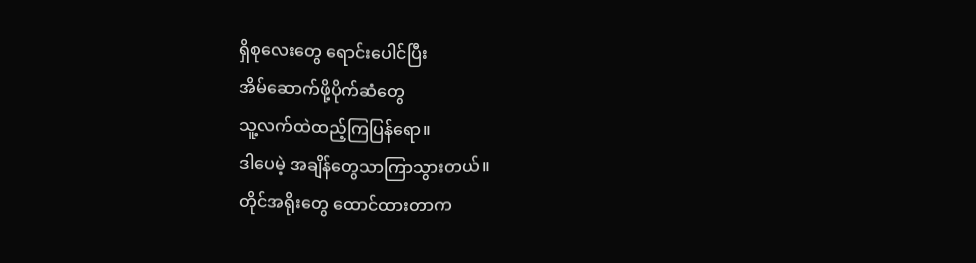ရှိစုလေးတွေ ရောင်းပေါင်ပြီး
အိမ်ဆောက်ဖို့ပိုက်ဆံတွေ
သူ့လက်ထဲထည့်ကြပြန်ရော။
ဒါပေမဲ့ အချိန်တွေသာကြာသွားတယ်။
တိုင်အရိုးတွေ ထောင်ထားတာက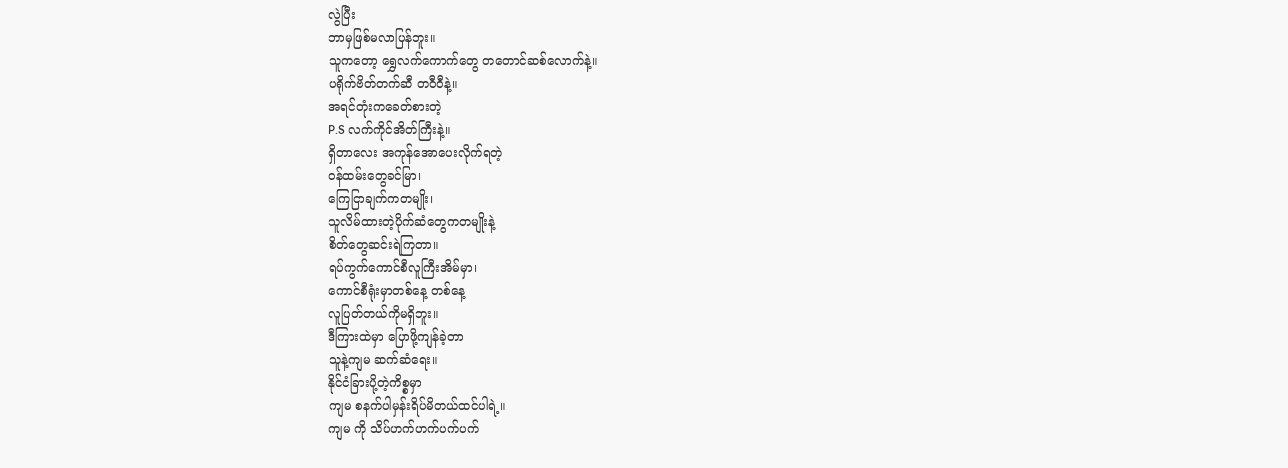လွဲပြီး
ဘာမှဖြစ်မလာပြန်ဘူး။
သူကတော့ ရွှေလက်ကောက်တွေ တတောင်ဆစ်လောက်နဲ့။
ပရိုက်ဗိတ်တက်ဆီ တဝီဝီနဲ့။
အရင်တုံးကခေတ်စားတဲ့
P.S လက်ကိုင်အိတ်ကြီးနဲ့။
ရှိတာလေး အကုန်အောပေးလိုက်ရတဲ့
ဝန်ထမ်းတွေခင်မြာ၊
ကြေငြာချက်ကတမျိုး၊
သူလိမ်ထားတဲ့ပိုက်ဆံတွေကတမျိုးနဲ့
စိတ်တွေဆင်းရဲကြတာ။
ရပ်ကွက်ကောင်စီလူကြီးအိမ်မှာ၊
ကောင်စီရုံးမှာတစ်နေ့ တစ်နေ့
လူပြတ်တယ်ကိုမရှိဘူး။
ဒီကြားထဲမှာ ပြောဖို့ကျန်ခဲ့တာ
သူနဲ့ကျမ ဆက်ဆံရေး။
နိုင်ငံခြားပို့တဲ့ကိစ္စမှာ
ကျမ စနက်ပါမှန်းရိပ်မိတယ်ထင်ပါရဲ့။
ကျမ ကို သိပ်ဟက်ဟက်ပက်ပက်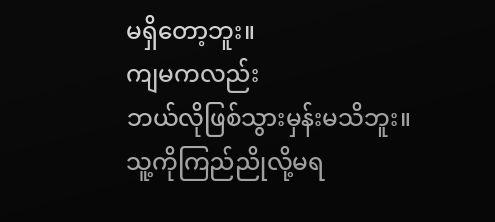မရှိတော့ဘူး။
ကျမကလည်း
ဘယ်လိုဖြစ်သွားမှန်းမသိဘူး။
သူ့ကိုကြည်ညိုလို့မရ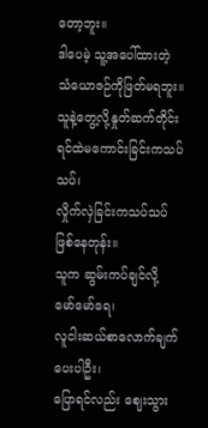တော့ဘူး။
ဒါပေမဲ့ သူ့အပေါ်ထားတဲ့
သံယောဇဉ်ကိုဖြတ်မရဘူး။
သူနဲ့တွေ့လို့နှုတ်ဆက်တိုင်း
ရင်ထဲမကောင်းခြင်းကသပ်သပ်၊
လှိုက်လှဲခြင်းကသပ်သပ် ဖြစ်နေတုန်း။
သူက ဆွမ်းကပ်ချင်လို့
မော်မော်ရေ၊
လူငါးဆယ်စာလောက်ချက်ပေးပါဦး၊
ပြောရင်လည်း ဈေးသွား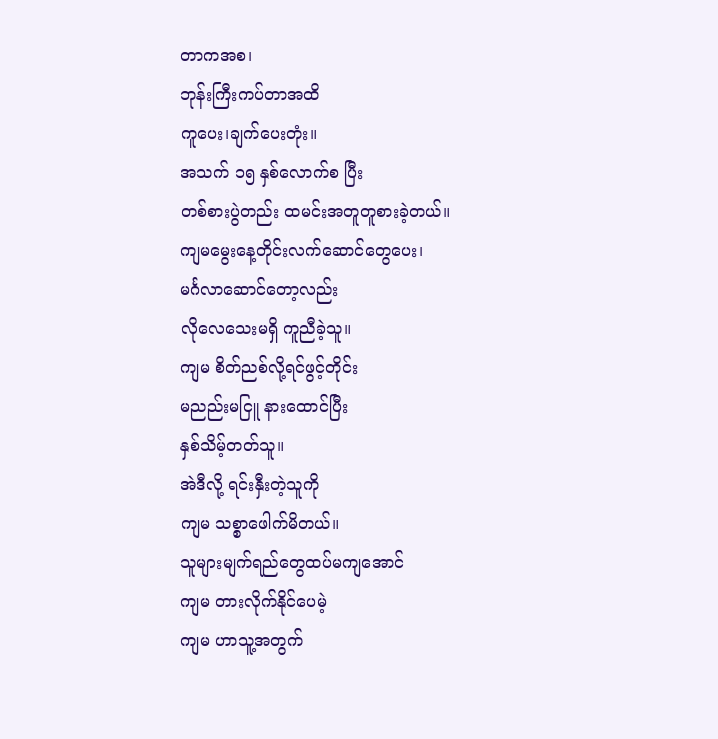တာကအစ၊
ဘုန်းကြီးကပ်တာအထိ
ကူပေး၊ချက်ပေးတုံး။
အသက် ၁၅ နှစ်လောက်စ ပြီး
တစ်စားပွဲတည်း ထမင်းအတူတူစားခဲ့တယ်။
ကျမမွေးနေ့တိုင်းလက်ဆောင်တွေပေး၊
မင်္ဂလာဆောင်တော့လည်း
လိုလေသေးမရှိ ကူညီခဲ့သူ။
ကျမ စိတ်ညစ်လို့ရင်ဖွင့်တိုင်း
မညည်းမငြူ နားထောင်ပြီး
နှစ်သိမ့်တတ်သူ။
အဲဒီလို့ ရင်းနှီးတဲ့သူကို
ကျမ သစ္စာဖေါက်မိတယ်။
သူများမျက်ရည်တွေထပ်မကျအောင်
ကျမ တားလိုက်နိုင်ပေမဲ့
ကျမ ဟာသူ့အတွက်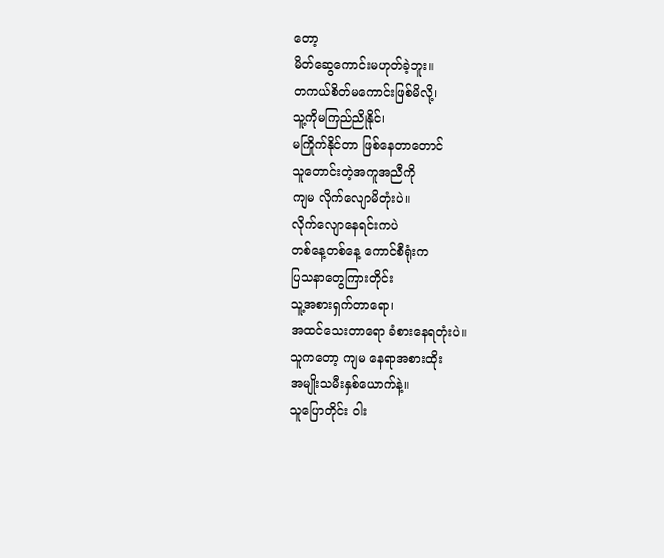တော့
မိတ်ဆွေကောင်းမဟုတ်ခဲ့ဘူး။
တကယ်စိတ်မကောင်းဖြစ်မိလို့၊
သူ့ကိုမကြည်ညိုနိုင်၊
မကြိုက်နိုင်တာ ဖြစ်နေတာတောင်
သူတောင်းတဲ့အကူအညီကို
ကျမ လိုက်လျောမိတုံးပဲ။
လိုက်လျောနေရင်းကပဲ
တစ်နေ့တစ်နေ့ ကောင်စီရုံးက
ပြသနာတွေကြားတိုင်း
သူ့အစားရှက်တာရော၊
အထင်သေးတာရော ခံစားနေရတုံးပဲ။
သူကတော့ ကျမ နေရာအစားထိုး
အမျိုးသမီးနှစ်ယောက်နဲ့။
သူပြောတိုင်း ဝါး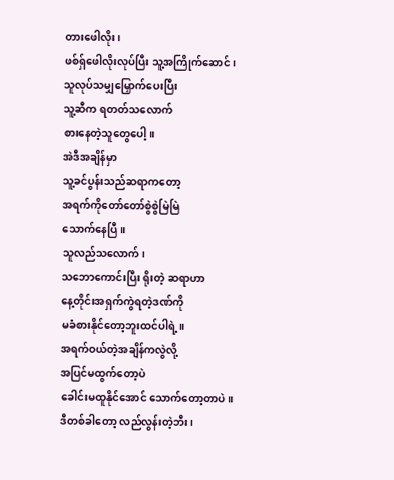တားဖေါလိုး၊
ဖစ်ရှ်ဖေါလိုးလုပ်ပြီး သူ့အကြိုက်ဆောင်၊
သူလုပ်သမျှမြှောက်ပေးပြီး
သူ့ဆီက ရတတ်သလောက်
စားနေတဲ့သူတွေပေါ့။
အဲဒီအချိန်မှာ
သူ့ခင်ပွန်းသည်ဆရာကတော့
အရက်ကိုတော်တော်စွဲစွဲမြဲမြဲ
သောက်နေပြီ။
သူလည်သလောက်၊
သဘောကောင်းပြီး ရိုးတဲ့ ဆရာဟာ
နေ့တိုင်းအရှက်ကွဲရတဲ့ဒဏ်ကို
မခံစားနိုင်တော့ဘူးထင်ပါရဲ့။
အရက်ဝယ်တဲ့အချိန်ကလွဲလို့
အပြင်မထွက်တော့ပဲ
ခေါင်းမထူနိုင်အောင် သောက်တော့တာပဲ။
ဒီတစ်ခါတော့ လည်လွန်းတဲ့ဘီး၊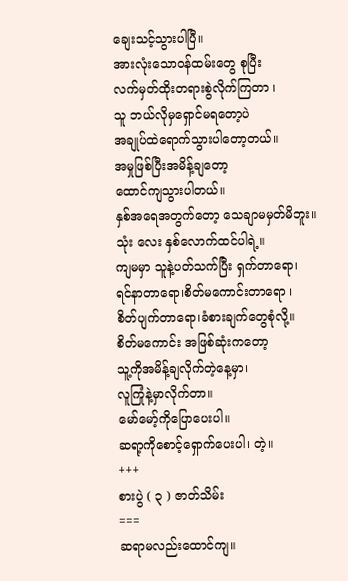ချေးသင့်သွားပါပြီ။
အားလုံးသောဝန်ထမ်းတွေ စုပြီး
လက်မှတ်ထိုးတရားစွဲလိုက်ကြတာ ၊
သူ ဘယ်လိုမှရှောင်မရတော့ပဲ
အချုပ်ထဲရောက်သွားပါတော့တယ်။
အမှုဖြစ်ပြီးအမိန့်ချတော့
ထောင်ကျသွားပါတယ်။
နှစ်အရေအတွက်တော့ သေချာမမှတ်မိဘူး။
သုံး လေး နှစ်လောက်ထင်ပါရဲ့။
ကျမမှာ သူနဲ့ပတ်သက်ပြီး ရှက်တာရော၊
ရင်နာတာရော၊စိတ်မကောင်းတာရော ၊
စိတ်ပျက်တာရော၊ခံစားချက်တွေစုံလို့။
စိတ်မကောင်း အဖြစ်ဆုံးကတော့
သူ့ကိုအမိန့်ချလိုက်တဲ့နေ့မှာ၊
လူကြုံနဲ့မှာလိုက်တာ။
မော်မော့်ကိုပြောပေးပါ။
ဆရာ့ကိုစောင့်ရှောက်ပေးပါ၊ တဲ့။
+++
စားပွဲ ( ၃ ) ဇာတ်သိမ်း
===
ဆရာမလည်းထောင်ကျ။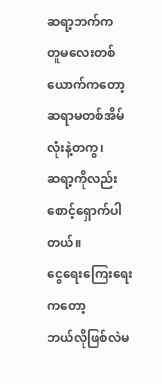ဆရာ့ဘက်က
တူမလေးတစ်ယောက်ကတော့
ဆရာမတစ်အိမ်လုံးနဲ့တကွ၊
ဆရာ့ကိုလည်း စောင့်ရှောက်ပါတယ်။
ငွေရေးကြေးရေးကတော့
ဘယ်လိုဖြစ်လဲမ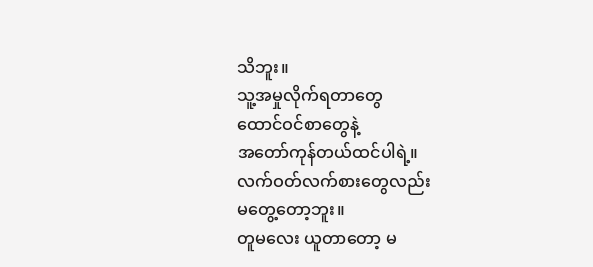သိဘူး။
သူ့အမှုလိုက်ရတာတွေ
ထောင်ဝင်စာတွေနဲ့
အတော်ကုန်တယ်ထင်ပါရဲ့။
လက်ဝတ်လက်စားတွေလည်း
မတွေ့တော့ဘူး။
တူမလေး ယူတာတော့ မ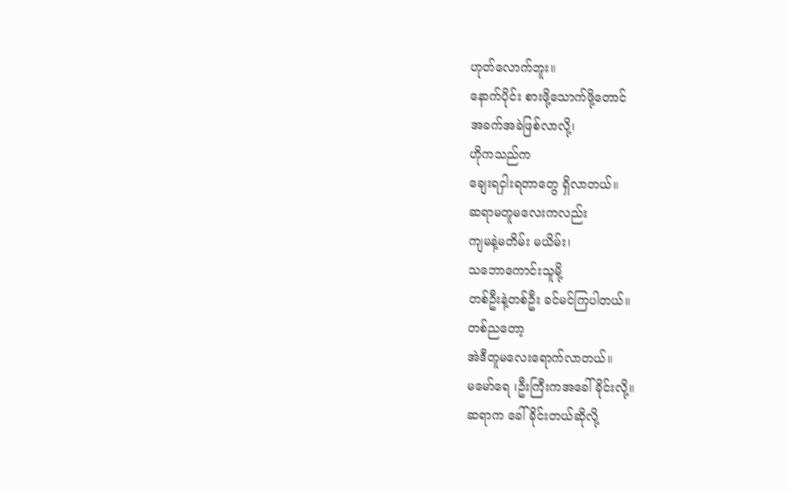ဟုတ်လောက်ဘူး။
နောက်ပိုင်း စားဖို့သောက်ဖို့တောင်
အခက်အခဲဖြစ်လာလို့၊
ဟိုကသည်က
ချေးရငှါးရတာတွေ ရှိလာတယ်။
ဆရာမတူမလေးကလည်း
ကျမနဲ့မတိမ်း မယိမ်း၊
သဘောကောင်းသူမို့
တစ်ဦးနဲ့တစ်ဦး ခင်မင်ကြပါတယ်။
တစ်ညတော့
အဲဒီတူမလေးရောက်လာတယ်။
မမော်ရေ ၊ဦးကြီးကအခေါ်ခိုင်းလို့။
ဆရာက ခေါ်ခိုင်းတယ်ဆိုလို့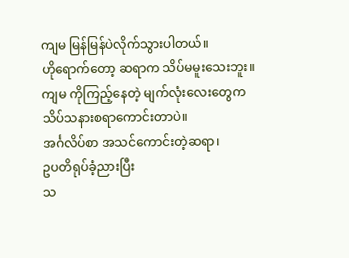ကျမ မြန်မြန်ပဲလိုက်သွားပါတယ်။
ဟိုရောက်တော့ ဆရာက သိပ်မမူးသေးဘူး။
ကျမ ကိုကြည့်နေတဲ့ မျက်လုံးလေးတွေက
သိပ်သနားစရာကောင်းတာပဲ။
အင်္ဂလိပ်စာ အသင်ကောင်းတဲ့ဆရာ၊
ဥပတိရုပ်ခံ့ညားပြီး
သ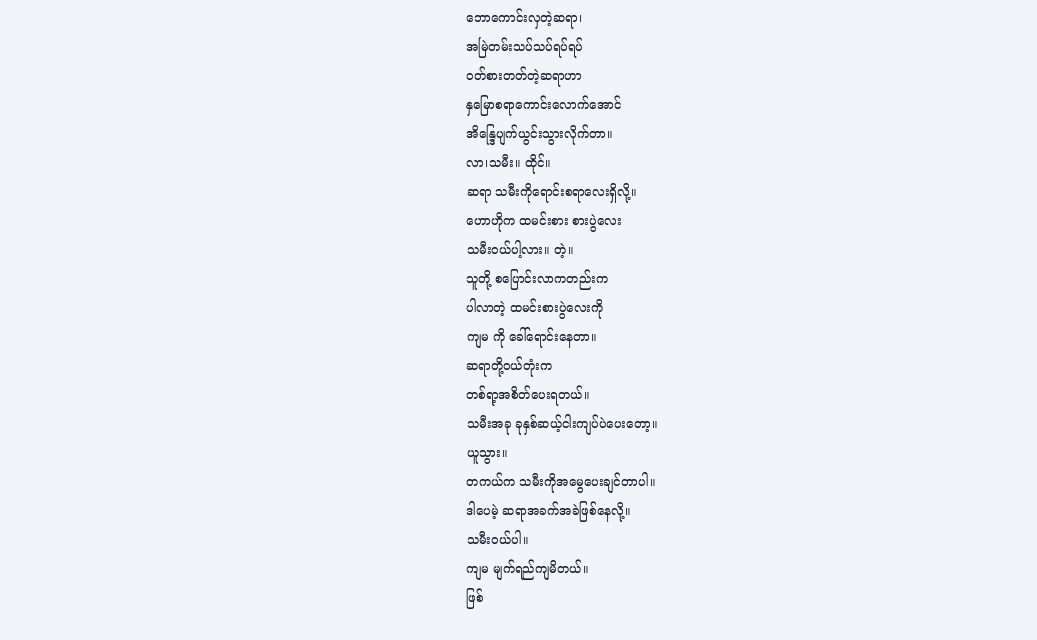ဘောကောင်းလှတဲ့ဆရာ၊
အမြဲတမ်းသပ်သပ်ရပ်ရပ်
ဝတ်စားတတ်တဲ့ဆရာဟာ
နှမြောစရာကောင်းလောက်အောင်
အိန္ဒြေပျက်ယွင်းသွားလိုက်တာ။
လာ၊သမီး။ ထိုင်။
ဆရာ သမီးကိုရောင်းစရာလေးရှိလို့။
ဟောဟိုက ထမင်းစား စားပွဲလေး
သမီးဝယ်ပါ့လား။ တဲ့။
သူတို့ စပြောင်းလာကတည်းက
ပါလာတဲ့ ထမင်းစားပွဲလေးကို
ကျမ ကို ခေါ်ရောင်းနေတာ။
ဆရာတို့ဝယ်တုံးက
တစ်ရာ့အစိတ်ပေးရတယ်။
သမီးအခု ခုနှစ်ဆယ့်ငါးကျပ်ပဲပေးတော့။
ယူသွား။
တကယ်က သမီးကိုအမွေပေးချင်တာပါ။
ဒါပေမဲ့ ဆရာအခက်အခဲဖြစ်နေလို့။
သမီးဝယ်ပါ။
ကျမ မျက်ရည်ကျမိတယ်။
ဖြစ်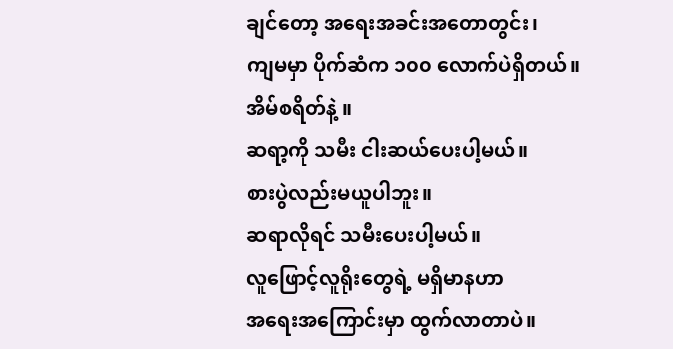ချင်တော့ အရေးအခင်းအတောတွင်း၊
ကျမမှာ ပိုက်ဆံက ၁၀၀ လောက်ပဲရှိတယ်။
အိမ်စရိတ်နဲ့ ။
ဆရာ့ကို သမီး ငါးဆယ်ပေးပါ့မယ်။
စားပွဲလည်းမယူပါဘူး။
ဆရာလိုရင် သမီးပေးပါ့မယ်။
လူဖြောင့်လူရိုးတွေရဲ့ မရှိမာနဟာ
အရေးအကြောင်းမှာ ထွက်လာတာပဲ။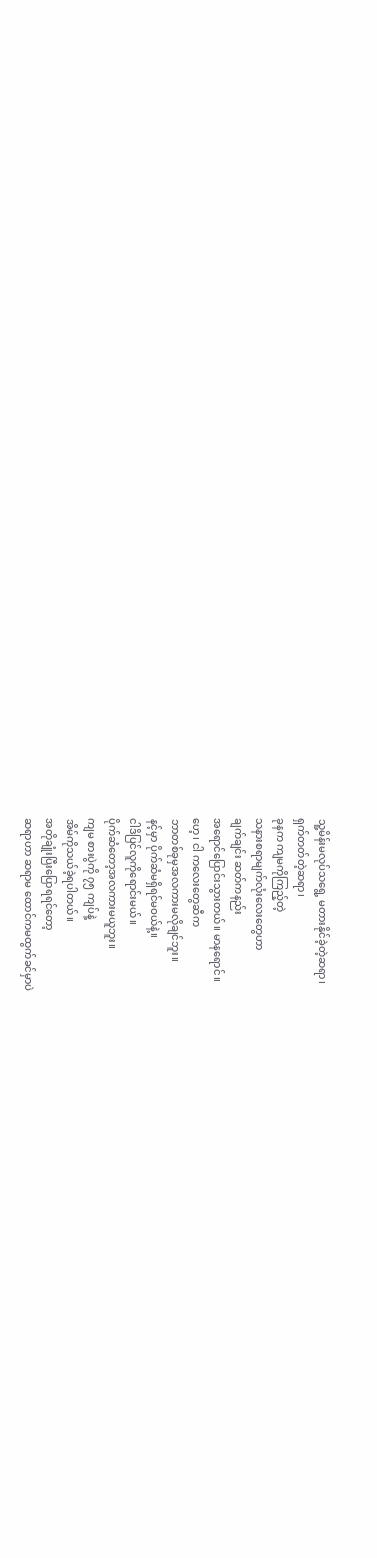သူ့မိန်းမလုပ်သရွေ့ မတားနိုင်ခဲ့တဲ့ဆရာ၊
ရှက်တတ်တဲ့ဆရာ၊
ခုနက ကျမကိုကြည့်တဲ့
သနားစရာမျက်လုံးလေးတွေဟာ
ချက်ချင်း ဆတ်ကနည်း
အရောင်ပြောင်းသွားတယ်။ မာနရောင်။
ဟေ့၊ ငါ ကလေးတွေဆီက
ဘာတစ်ခုမှအလကားမလိုချင်ဘူး။
နင့်မှာ ပိုက်ဆံမရှိရင်မဝယ်နဲ့။
ငါဒိပြင်လူကိုရောင်းမယ်။
ပိုက်ဆံတော့အလကားမယူဘူး။
ကျမ စားပွဲကို ၇၅ ကျပ်နဲ့
အိမ်ကိုသယ်ခဲ့ရပါတယ်။
အတိုချုံးပြီးပြောရရင်တော့
ဆရာဟာ ဆရာမ ထောင်ကမထွက်ခင်မှာပဲ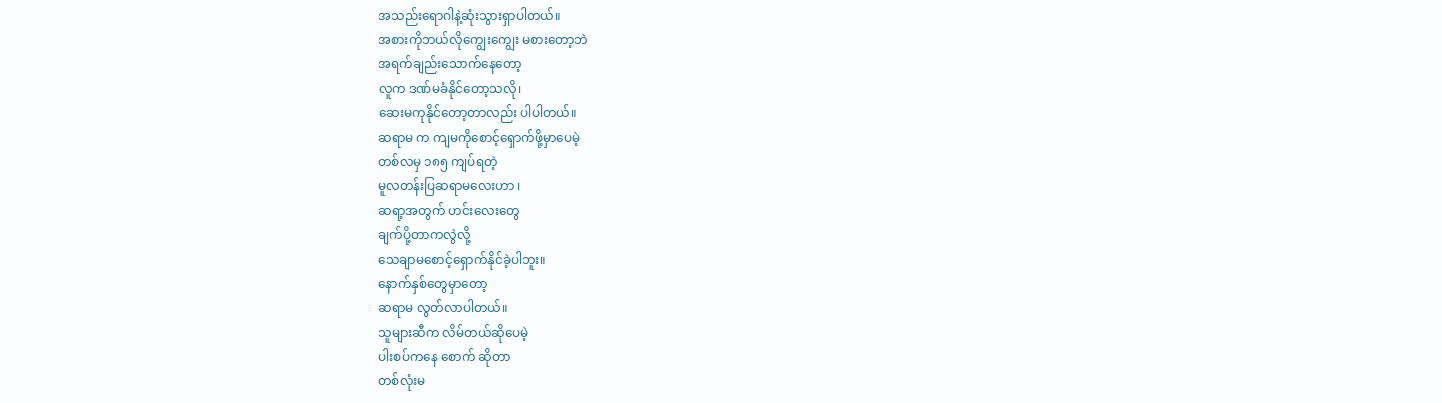အသည်းရောဂါနဲ့ဆုံးသွားရှာပါတယ်။
အစားကိုဘယ်လိုကျွေးကျွေး မစားတော့ဘဲ
အရက်ချည်းသောက်နေတော့
လူက ဒဏ်မခံနိုင်တော့သလို၊
ဆေးမကုနိုင်တော့တာလည်း ပါပါတယ်။
ဆရာမ က ကျမကိုစောင့်ရှောက်ဖို့မှာပေမဲ့
တစ်လမှ ၁၈၅ ကျပ်ရတဲ့
မူလတန်းပြဆရာမလေးဟာ ၊
ဆရာ့အတွက် ဟင်းလေးတွေ
ချက်ပို့တာကလွဲလို့
သေချာမစောင့်ရှောက်နိုင်ခဲ့ပါဘူး။
နောက်နှစ်တွေမှာတော့
ဆရာမ လွတ်လာပါတယ်။
သူများဆီက လိမ်တယ်ဆိုပေမဲ့
ပါးစပ်ကနေ စောက် ဆိုတာ
တစ်လုံးမ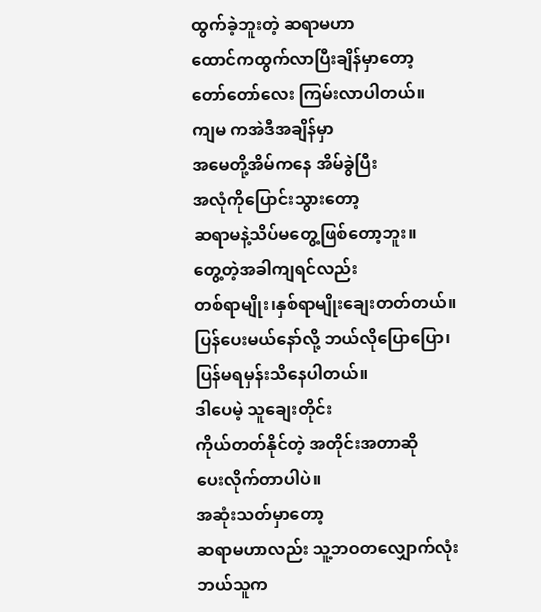ထွက်ခဲ့ဘူးတဲ့ ဆရာမဟာ
ထောင်ကထွက်လာပြီးချိန်မှာတော့
တော်တော်လေး ကြမ်းလာပါတယ်။
ကျမ ကအဲဒီအချိန်မှာ
အမေတို့အိမ်ကနေ အိမ်ခွဲပြီး
အလုံကိုပြောင်းသွားတော့
ဆရာမနဲ့သိပ်မတွေ့ဖြစ်တော့ဘူး။
တွေ့တဲ့အခါကျရင်လည်း
တစ်ရာမျိုး၊နှစ်ရာမျိုးချေးတတ်တယ်။
ပြန်ပေးမယ်နော်လို့ ဘယ်လိုပြောပြော၊
ပြန်မရမှန်းသိနေပါတယ်။
ဒါပေမဲ့ သူချေးတိုင်း
ကိုယ်တတ်နိုင်တဲ့ အတိုင်းအတာဆို
ပေးလိုက်တာပါပဲ။
အဆုံးသတ်မှာတော့
ဆရာမဟာလည်း သူ့ဘဝတလျှောက်လုံး
ဘယ်သူက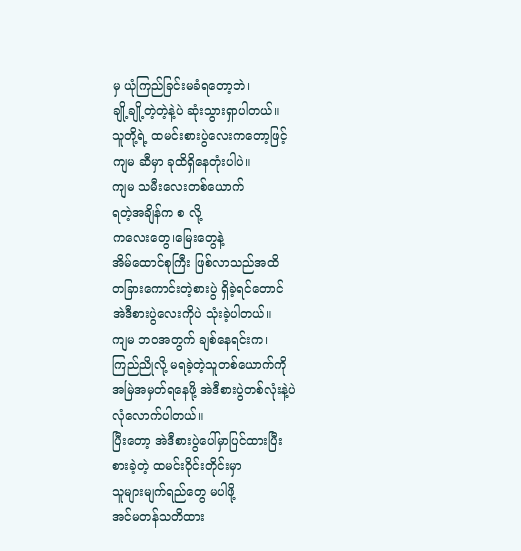မှ ယုံကြည်ခြင်းမခံရတော့ဘဲ၊
ချို့ချို့တဲ့တဲ့နဲ့ပဲ ဆုံးသွားရှာပါတယ်။
သူတို့ရဲ့ ထမင်းစားပွဲလေးကတော့ဖြင့်
ကျမ ဆီမှာ ခုထိရှိနေတုံးပါပဲ။
ကျမ သမီးလေးတစ်ယောက်
ရတဲ့အချိန်က စ လို့
ကလေးတွေ၊မြေးတွေနဲ့
အိမ်ထောင်စုကြီး ဖြစ်လာသည်အထိ
တခြားကောင်းတဲ့စားပွဲ ရှိခဲ့ရင်တောင်
အဲဒီစားပွဲလေးကိုပဲ သုံးခဲ့ပါတယ်။
ကျမ ဘဝအတွက် ချစ်နေရင်းက၊
ကြည်ညိုလို့ မရခဲ့တဲ့သူတစ်ယောက်ကို
အမြဲအမှတ်ရနေဖို့ အဲဒီစားပွဲတစ်လုံးနဲ့ပဲ
လုံလောက်ပါတယ်။
ပြီးတော့ အဲဒီစားပွဲပေါ်မှာပြင်ထားပြီး
စားခဲ့တဲ့ ထမင်းဝိုင်းတိုင်းမှာ
သူများမျက်ရည်တွေ မပါဖို့
အင်မတန်သတိထား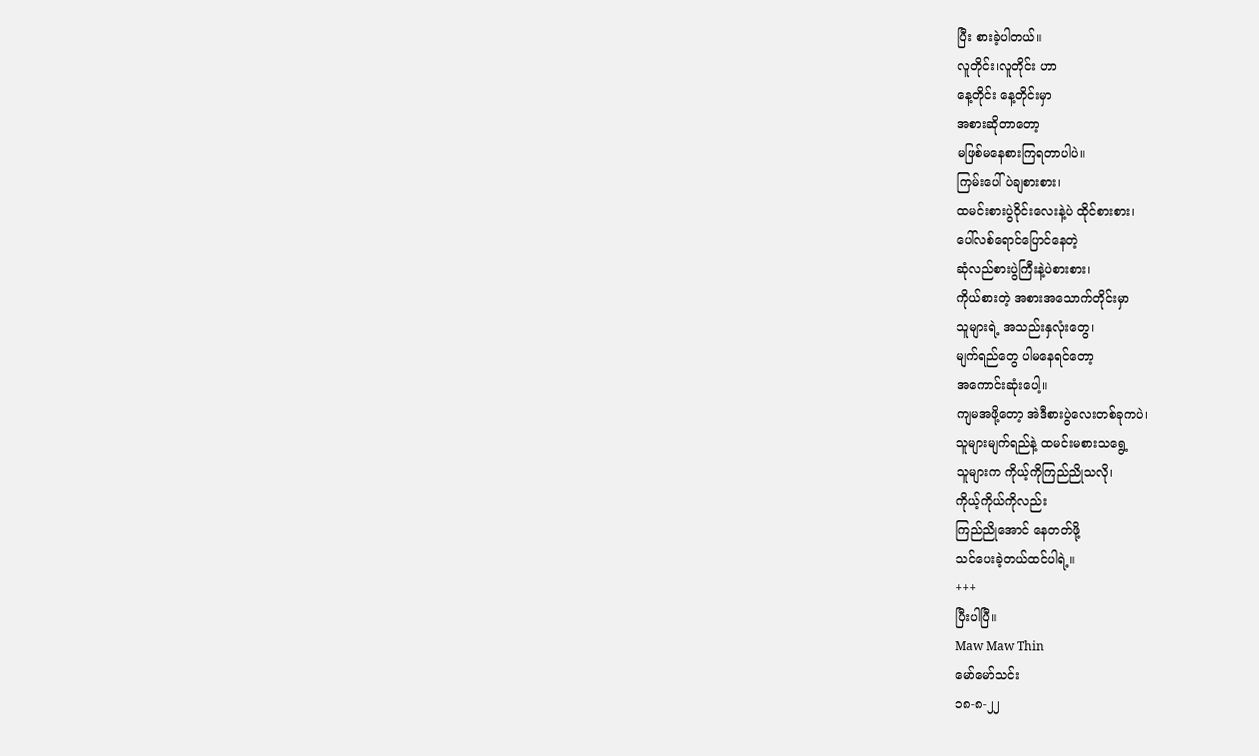ပြီး စားခဲ့ပါတယ်။
လူတိုင်း၊လူတိုင်း ဟာ
နေ့တိုင်း နေ့တိုင်းမှာ
အစားဆိုတာတော့
မဖြစ်မနေစားကြရတာပါပဲ။
ကြမ်းပေါ်ပဲချစားစား၊
ထမင်းစားပွဲဝိုင်းလေးနဲ့ပဲ ထိုင်စားစား၊
ပေါ်လစ်ရောင်ပြောင်နေတဲ့
ဆုံလည်စားပွဲကြီးနဲ့ပဲစားစား၊
ကိုယ်စားတဲ့ အစားအသောက်တိုင်းမှာ
သူများရဲ့ အသည်းနှလုံးတွေ၊
မျက်ရည်တွေ ပါမနေရင်တော့
အကောင်းဆုံးပေါ့။
ကျမအဖို့တော့ အဲဒီစားပွဲလေးတစ်ခုကပဲ၊
သူများမျက်ရည်နဲ့ ထမင်းမစားသရွေ့
သူများက ကိုယ့်ကိုကြည်ညိုသလို၊
ကိုယ့်ကိုယ်ကိုလည်း
ကြည်ညိုအောင် နေတတ်ဖို့
သင်ပေးခဲ့တယ်ထင်ပါရဲ့။
+++
ပြီးပါပြီ။
Maw Maw Thin
မော်မော်သင်း
၁၈-၈-၂၂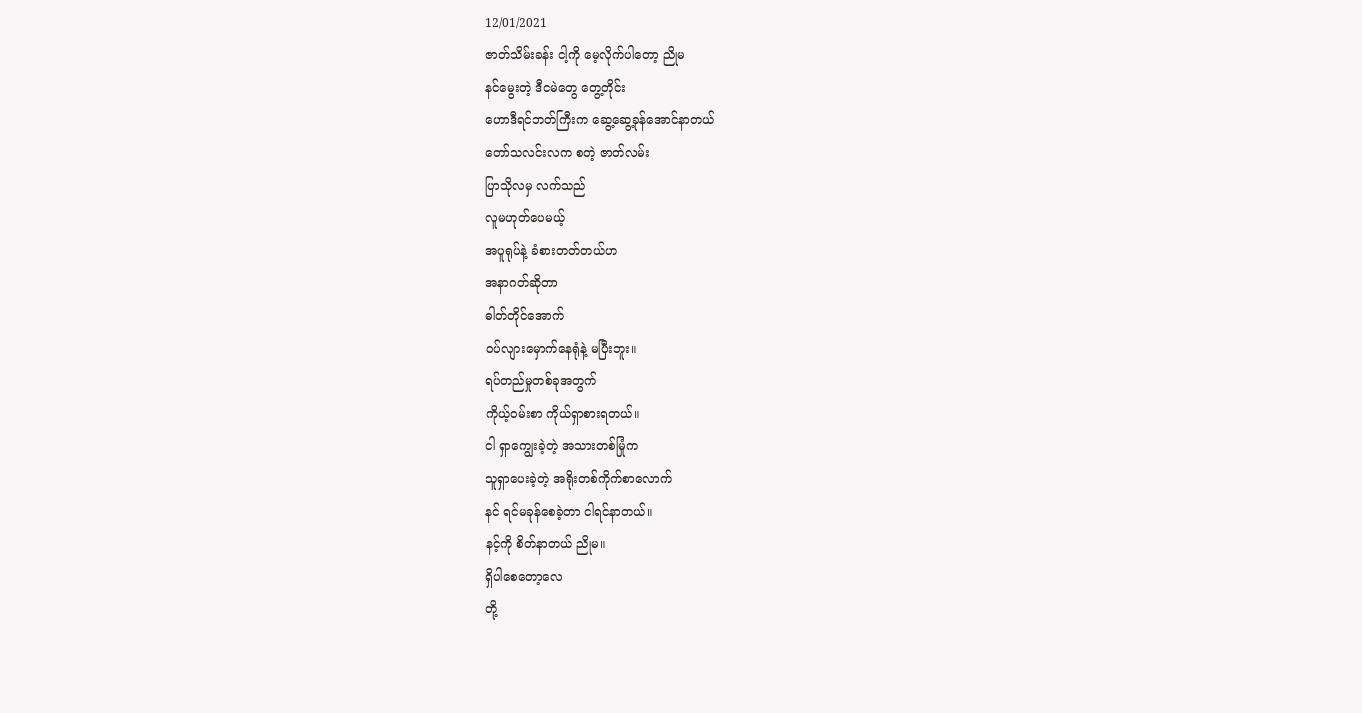12/01/2021
ဇာတ်သိမ်းခန်း ငါ့ကို မေ့လိုက်ပါတော့ ညိုမ
နင်မွေးတဲ့ ဒီငမဲတွေ တွေ့တိုင်း
ဟောဒီရင်ဘတ်ကြီးက ဆွေ့ဆွေ့ခုန်အောင်နာတယ်
တော်သလင်းလက စတဲ့ ဇာတ်လမ်း
ပြာသိုလမှ လက်သည်
လူမဟုတ်ပေမယ့်
အပူရုပ်နဲ့ ခံစားတတ်တယ်ဟ
အနာဂတ်ဆိုတာ
ဓါတ်တိုင်အောက်
ဝပ်လျားမှောက်နေရုံနဲ့ မပြီးဘူး။
ရပ်တည်မှုတစ်ခုအတွက်
ကိုယ့်ဝမ်းစာ ကိုယ်ရှာစားရတယ်။
ငါ ရှာကျွေးခဲ့တဲ့ အသားတစ်မြုံက
သူရှာပေးခဲ့တဲ့ အရိုးတစ်ကိုက်စာလောက်
နင် ရင်မခုန်စေခဲ့တာ ငါရင်နာတယ်။
နင့်ကို စိတ်နာတယ် ညိုမ။
ရှိပါစေတော့လေ
တို့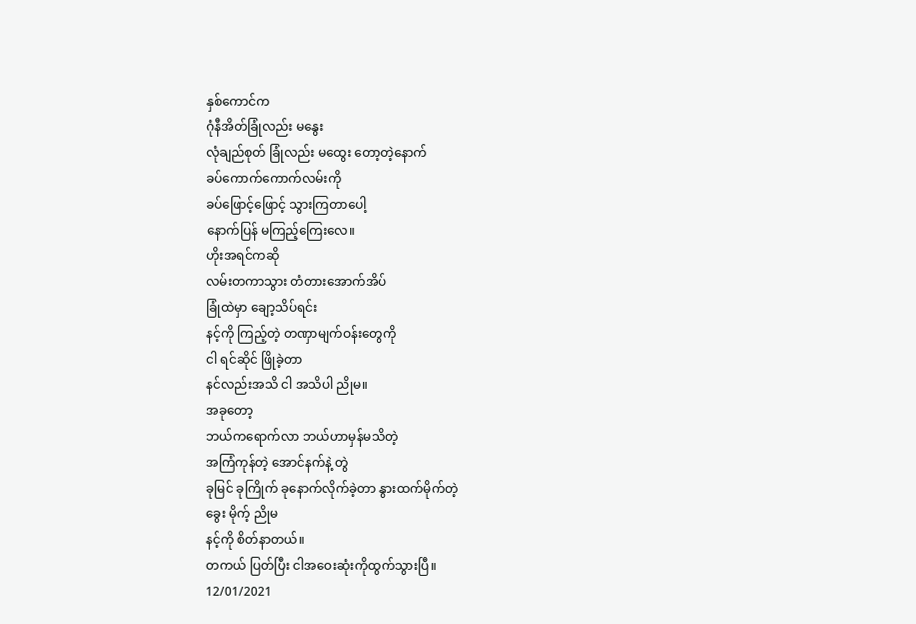နှစ်ကောင်က
ဂုံနီအိတ်ခြုံလည်း မနွေး
လုံချည်စုတ် ခြုံလည်း မထွေး တော့တဲ့နောက်
ခပ်ကောက်ကောက်လမ်းကို
ခပ်ဖြောင့်ဖြောင့် သွားကြတာပေါ့
နောက်ပြန် မကြည့်ကြေးလေ။
ဟိုးအရင်ကဆို
လမ်းတကာသွား တံတားအောက်အိပ်
ခြုံထဲမှာ ချော့သိပ်ရင်း
နင့်ကို ကြည့်တဲ့ တဏှာမျက်ဝန်းတွေကို
ငါ ရင်ဆိုင် ဖြိုခဲ့တာ
နင်လည်းအသိ ငါ အသိပါ ညိုမ။
အခုတော့
ဘယ်ကရောက်လာ ဘယ်ဟာမှန်မသိတဲ့
အကြံကုန်တဲ့ အောင်နက်နဲ့ တွဲ
ခုမြင် ခုကြိုက် ခုနောက်လိုက်ခဲ့တာ နွားထက်မိုက်တဲ့
ခွေး မိုက့် ညိုမ
နင့်ကို စိတ်နာတယ်။
တကယ် ပြတ်ပြီး ငါအဝေးဆုံးကိုထွက်သွားပြီ။
12/01/2021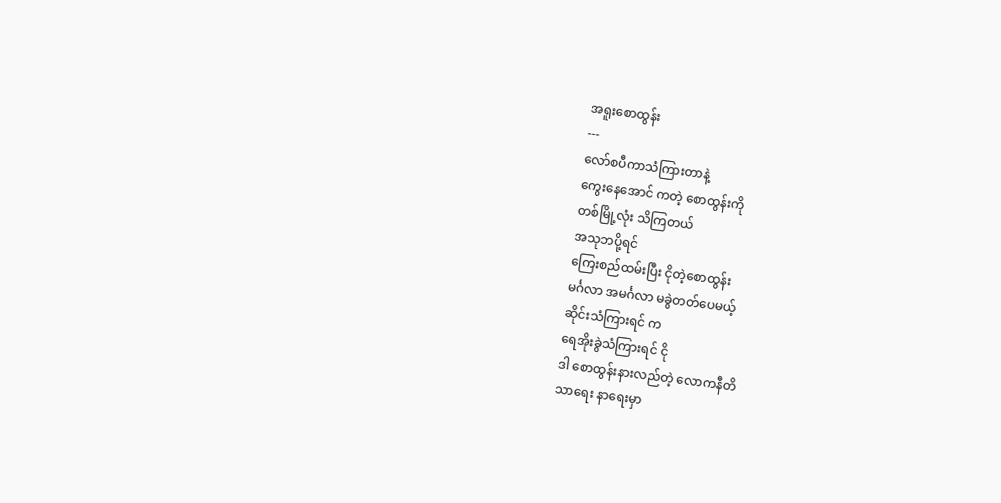အရူးစောထွန်း
---
လော်စပီကာသံကြားတာနဲ့
ကွေးနေအောင် ကတဲ့ စောထွန်းကို
တစ်မြို့လုံး သိကြတယ်
အသုဘပို့ရင်
ကြေးစည်ထမ်းပြီး ငိုတဲ့စောထွန်း
မင်္ဂလာ အမင်္ဂလာ မခွဲတတ်ပေမယ့်
ဆိုင်းသံကြားရင် က
ရေအိုးခွဲသံကြားရင် ငို
ဒါ စောထွန်းနားလည်တဲ့ လောကနီတိ
သာရေး နာရေးမှာ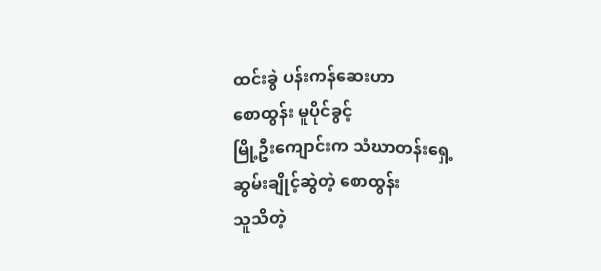ထင်းခွဲ ပန်းကန်ဆေးဟာ
စောထွန်း မူပိုင်ခွင့်
မြို့ဦးကျောင်းက သံဃာတန်းရှေ့
ဆွမ်းချိုင့်ဆွဲတဲ့ စောထွန်း
သူသိတဲ့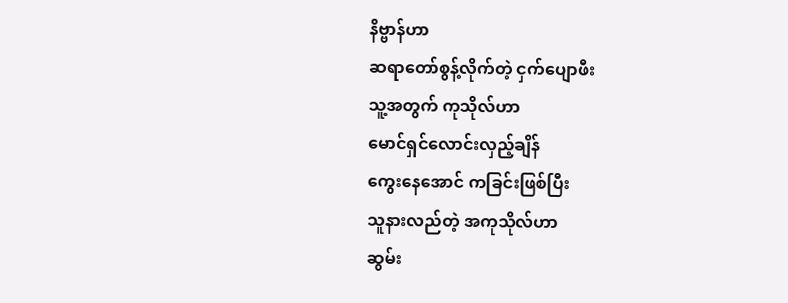နိဗ္ဗာန်ဟာ
ဆရာတော်စွန့်လိုက်တဲ့ ငှက်ပျောဖီး
သူ့အတွက် ကုသိုလ်ဟာ
မောင်ရှင်လောင်းလှည့်ချိန်
ကွေးနေအောင် ကခြင်းဖြစ်ပြီး
သူနားလည်တဲ့ အကုသိုလ်ဟာ
ဆွမ်း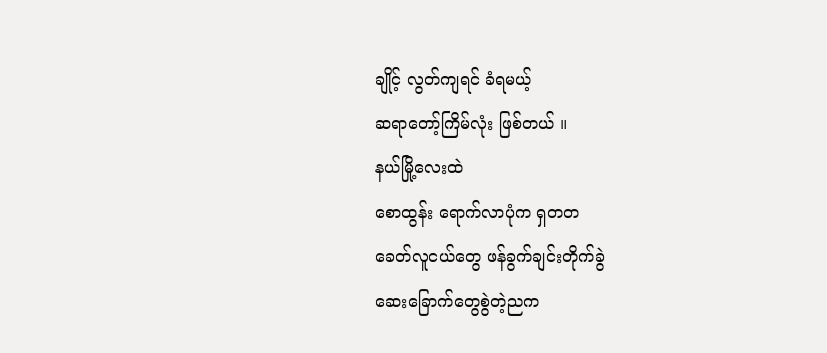ချိုင့် လွတ်ကျရင် ခံရမယ့်
ဆရာတော့်ကြိမ်လုံး ဖြစ်တယ် ။
နယ်မြို့လေးထဲ
စောထွန်း ရောက်လာပုံက ရှတတ
ခေတ်လူငယ်တွေ ဖန်ခွက်ချင်းတိုက်ခွဲ
ဆေးခြောက်တွေစွဲတဲ့ညက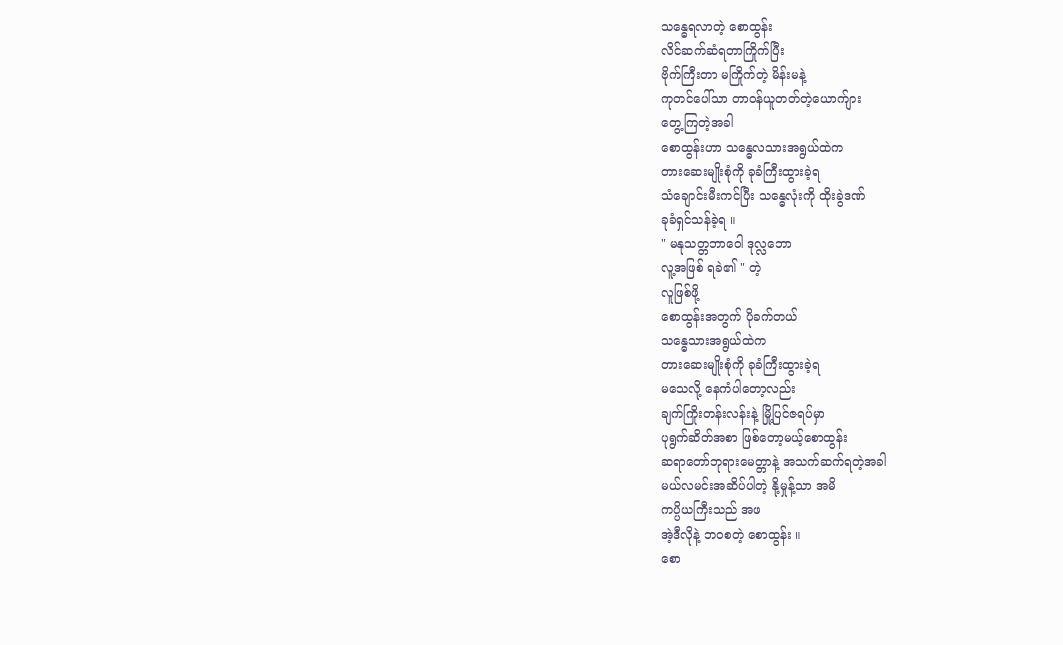သန္ဓေရလာတဲ့ စောထွန်း
လိင်ဆက်ဆံရတာကြိုက်ပြီး
ဗိုက်ကြီးတာ မကြိုက်တဲ့ မိန်းမနဲ့
ကုတင်ပေါ်သာ တာဝန်ယူတတ်တဲ့ယောက်ျား
တွေ့ကြတဲ့အခါ
စောထွန်းဟာ သန္ဓေလသားအရွယ်ထဲက
တားဆေးမျိုးစုံကို ခုခံကြီးထွားခဲ့ရ
သံချောင်းမီးကင်ပြီး သန္ဓေလုံးကို ထိုးခွဲဒဏ်
ခုခံရှင်သန်ခဲ့ရ ။
" မနုသတ္တဘာဝေါ ဒုလ္လဘော
လူ့အဖြစ် ရခဲ၏ " တဲ့
လူဖြစ်ဖို့
စောထွန်းအတွက် ပိုခက်တယ်
သန္ဓေသားအရွယ်ထဲက
တားဆေးမျိုးစုံကို ခုခံကြီးထွားခဲ့ရ
မသေလို့ နေကံပါတော့လည်း
ချက်ကြိုးတန်းလန်းနဲ့ မြို့ပြင်ဇရပ်မှာ
ပုရွက်ဆိတ်အစာ ဖြစ်တော့မယ့်စောထွန်း
ဆရာတော်ဘုရားမေတ္တာနဲ့ အသက်ဆက်ရတဲ့အခါ
မယ်လမင်းအဆိပ်ပါတဲ့ နို့မှုန့်သာ အမိ
ကပ္ပိယကြီးသည် အဖ
အဲ့ဒီလိုနဲ့ ဘဝစတဲ့ စောထွန်း ။
စော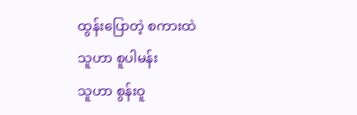ထွန်းပြောတဲ့ စကားထဲ
သူဟာ စူပါမန်း
သူဟာ စွန်းဝူ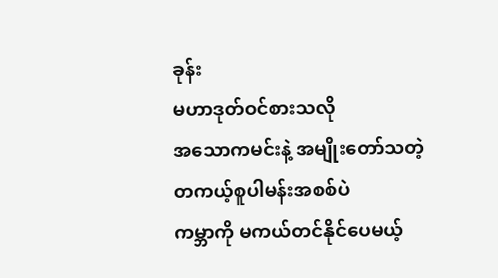ခုန်း
မဟာဒုတ်ဝင်စားသလို
အသောကမင်းနဲ့ အမျိုးတော်သတဲ့
တကယ့်စူပါမန်းအစစ်ပဲ
ကမ္ဘာကို မကယ်တင်နိုင်ပေမယ့်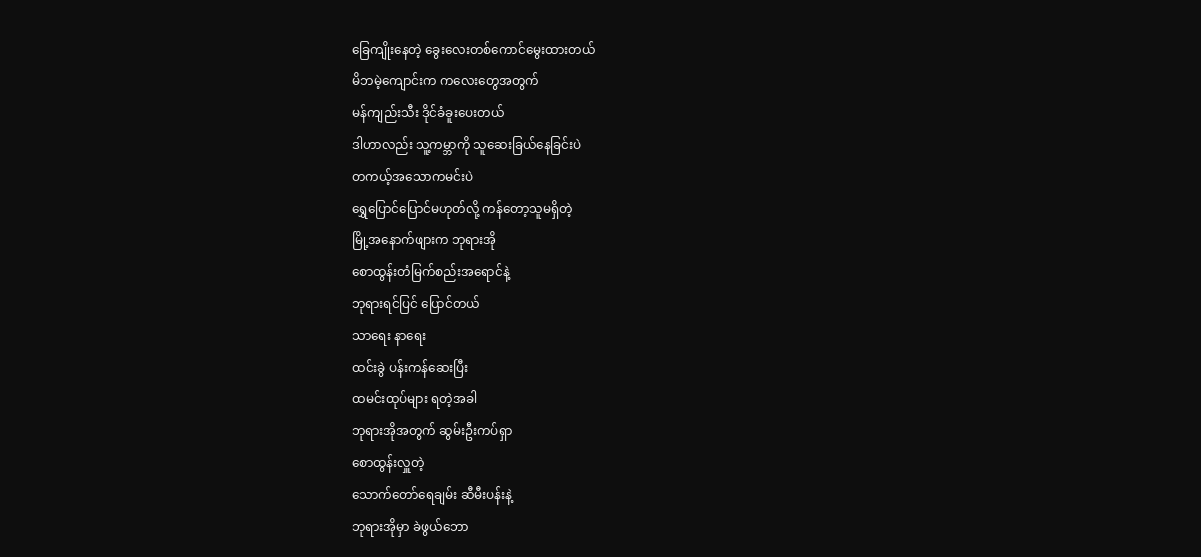ခြေကျိုးနေတဲ့ ခွေးလေးတစ်ကောင်မွေးထားတယ်
မိဘမဲ့ကျောင်းက ကလေးတွေအတွက်
မန်ကျည်းသီး ဒိုင်ခံခူးပေးတယ်
ဒါဟာလည်း သူ့ကမ္ဘာကို သူဆေးခြယ်နေခြင်းပဲ
တကယ့်အသောကမင်းပဲ
ရွှေပြောင်ပြောင်မဟုတ်လို့ ကန်တော့သူမရှိတဲ့
မြို့အနောက်ဖျားက ဘုရားအို
စောထွန်းတံမြက်စည်းအရောင်နဲ့
ဘုရားရင်ပြင် ပြောင်တယ်
သာရေး နာရေး
ထင်းခွဲ ပန်းကန်ဆေးပြီး
ထမင်းထုပ်များ ရတဲ့အခါ
ဘုရားအိုအတွက် ဆွမ်းဦးကပ်ရှာ
စောထွန်းလှူတဲ့
သောက်တော်ရေချမ်း ဆီမီးပန်းနဲ့
ဘုရားအိုမှာ ခဲဖွယ်ဘော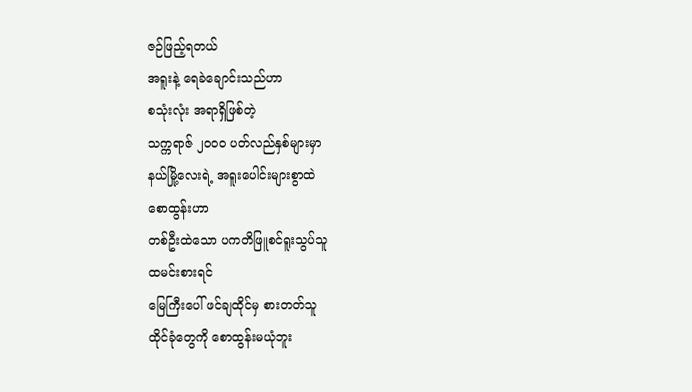ဇဉ်ဖြည့်ရတယ်
အရူးနဲ့ ရေခဲချောင်းသည်ဟာ
စသုံးလုံး အရာရှိဖြစ်တဲ့
သက္ကရာဇ် ၂၀၀၀ ပတ်လည်နှစ်များမှာ
နယ်မြို့လေးရဲ့ အရူးပေါင်းများစွာထဲ
စောထွန်းဟာ
တစ်ဦးထဲသော ပကတိဖြူစင်ရူးသွပ်သူ
ထမင်းစားရင်
မြေကြီးပေါ် ဖင်ချထိုင်မှ စားတတ်သူ
ထိုင်ခုံတွေကို စောထွန်းမယုံဘူး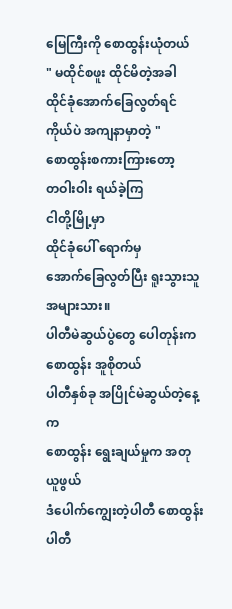မြေကြီးကို စောထွန်းယုံတယ်
" မထိုင်စဖူး ထိုင်မိတဲ့အခါ
ထိုင်ခုံအောက်ခြေလွတ်ရင်
ကိုယ်ပဲ အကျနာမှာတဲ့ "
စောထွန်းစကားကြားတော့
တဝါးဝါး ရယ်ခဲ့ကြ
ငါတို့မြို့မှာ
ထိုင်ခုံပေါ် ရောက်မှ
အောက်ခြေလွတ်ပြီး ရူးသွားသူ အများသား။
ပါတီမဲဆွယ်ပွဲတွေ ပေါတုန်းက
စောထွန်း အူစိုတယ်
ပါတီနှစ်ခု အပြိုင်မဲဆွယ်တဲ့နေ့က
စောထွန်း ရွေးချယ်မှုက အတုယူဖွယ်
ဒံပေါက်ကျွေးတဲ့ပါတီ စောထွန်းပါတီ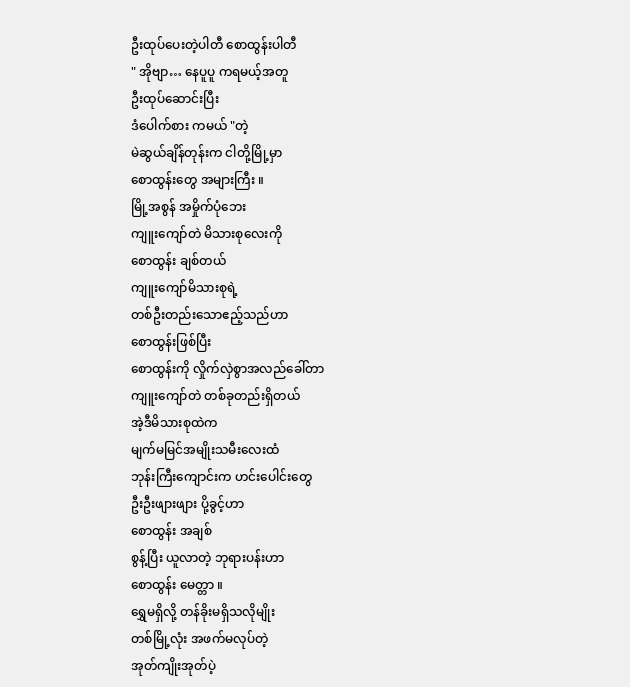ဦးထုပ်ပေးတဲ့ပါတီ စောထွန်းပါတီ
" အိုဗျာ… နေပူပူ ကရမယ့်အတူ
ဦးထုပ်ဆောင်းပြီး
ဒံပေါက်စား ကမယ် "တဲ့
မဲဆွယ်ချိန်တုန်းက ငါတို့မြို့မှာ
စောထွန်းတွေ အများကြီး ။
မြို့အစွန် အမှိုက်ပုံဘေး
ကျူးကျော်တဲ မိသားစုလေးကို
စောထွန်း ချစ်တယ်
ကျူးကျော်မိသားစုရဲ့
တစ်ဦးတည်းသောဧည့်သည်ဟာ
စောထွန်းဖြစ်ပြီး
စောထွန်းကို လှိုက်လှဲစွာအလည်ခေါ်တာ
ကျူးကျော်တဲ တစ်ခုတည်းရှိတယ်
အဲ့ဒီမိသားစုထဲက
မျက်မမြင်အမျိုးသမီးလေးထံ
ဘုန်းကြီးကျောင်းက ဟင်းပေါင်းတွေ
ဦးဦးဖျားဖျား ပို့ခွင့်ဟာ
စောထွန်း အချစ်
စွန့်ပြီး ယူလာတဲ့ ဘုရားပန်းဟာ
စောထွန်း မေတ္တာ ။
ရွှေမရှိလို့ တန်ခိုးမရှိသလိုမျိုး
တစ်မြို့လုံး အဖက်မလုပ်တဲ့
အုတ်ကျိုးအုတ်ပဲ့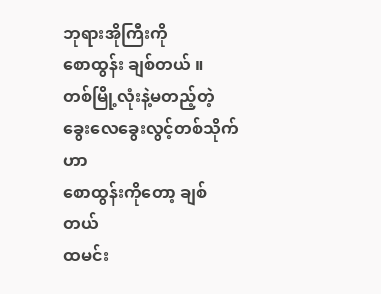ဘုရားအိုကြီးကို
စောထွန်း ချစ်တယ် ။
တစ်မြို့လုံးနဲ့မတည့်တဲ့
ခွေးလေခွေးလွင့်တစ်သိုက်ဟာ
စောထွန်းကိုတော့ ချစ်တယ်
ထမင်း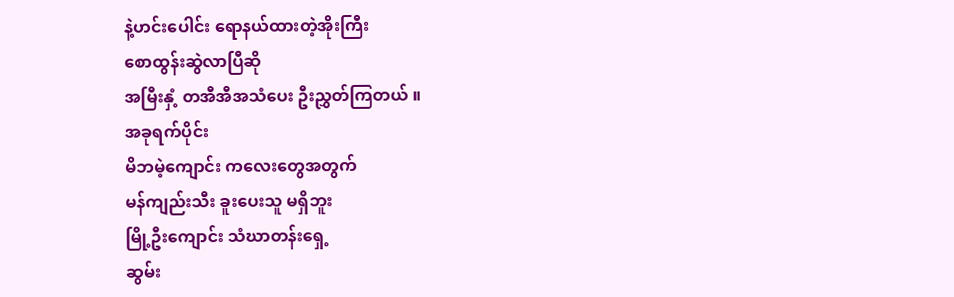နဲ့ဟင်းပေါင်း ရောနယ်ထားတဲ့အိုးကြီး
စောထွန်းဆွဲလာပြီဆို
အမြီးနှံ့ တအီအီအသံပေး ဦးညွှတ်ကြတယ် ။
အခုရက်ပိုင်း
မိဘမဲ့ကျောင်း ကလေးတွေအတွက်
မန်ကျည်းသီး ခူးပေးသူ မရှိဘူး
မြို့ဦးကျောင်း သံဃာတန်းရှေ့
ဆွမ်း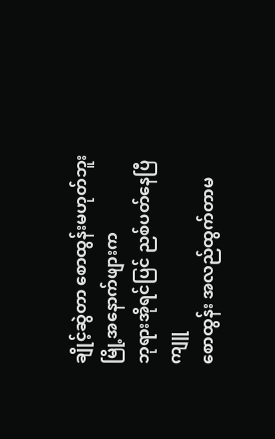ချိုင့်ဆွဲတာ စောထွန်းမဟုတ်ဘူး
မြို့အနောက်ဖျားက
ဘုရားအိုရင်ပြင် ညစ်ပတ်နေပြီ
ကျူ
စောထွန်း အလည်ထွက်တာမ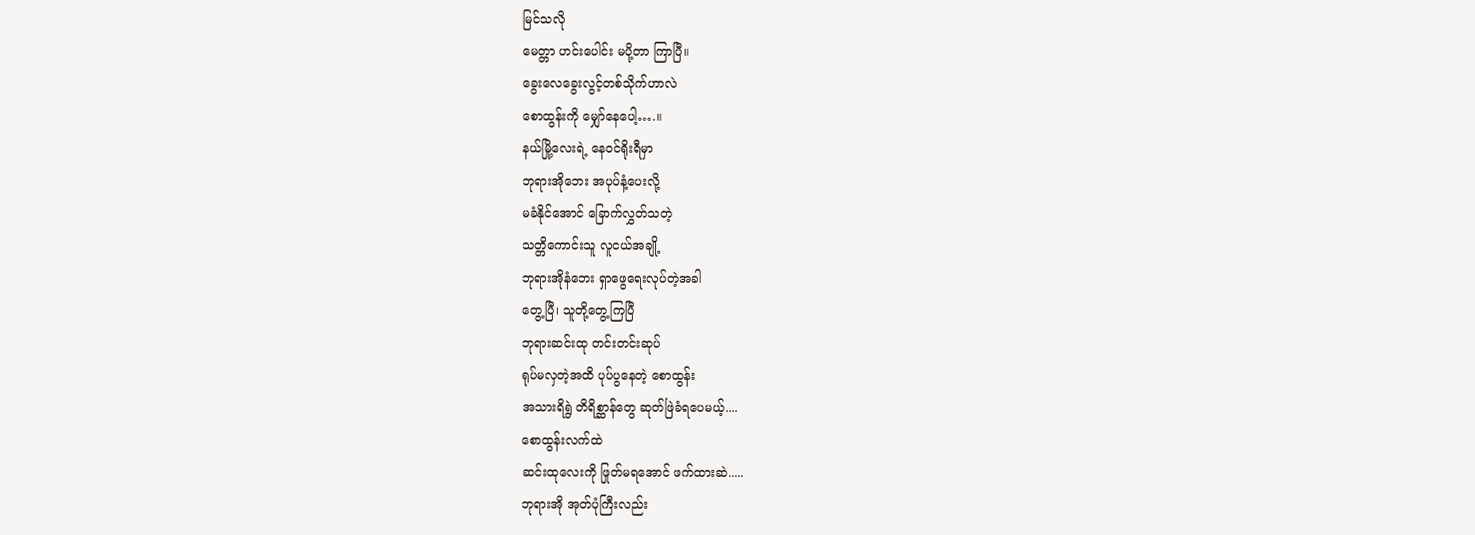မြင်သလို
မေတ္တာ ဟင်းပေါင်း မပို့တာ ကြာပြီ။
ခွေးလေခွေးလွင့်တစ်သိုက်ဟာလဲ
စောထွန်းကို မျှော်နေပေါ့….။
နယ်မြို့လေးရဲ့ နေဝင်ရိုးရီမှာ
ဘုရားအိုဘေး အပုပ်နံ့ပေးလို့
မခံနိုင်အောင် ခြောက်လွှတ်သတဲ့
သတ္တိကောင်းသူ လူငယ်အချို့
ဘုရားအိုနံဘေး ရှာဖွေရေးလုပ်တဲ့အခါ
တွေ့ပြီ၊ သူတို့တွေ့ကြပြီ
ဘုရားဆင်းထု တင်းတင်းဆုပ်
ရုပ်မလှတဲ့အထိ ပုပ်ပွနေတဲ့ စောထွန်း
အသားရိရွဲ တိရိစ္ဆာန်တွေ ဆုတ်ဖြဲခံရပေမယ့်....
စောထွန်းလက်ထဲ
ဆင်းထုလေးကို ဖြုတ်မရအောင် ဖက်ထားဆဲ.....
ဘုရားအို အုတ်ပုံကြီးလည်း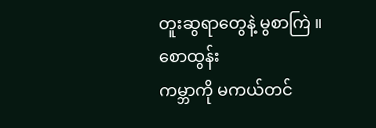တူးဆွရာတွေနဲ့ မွစာကြဲ ။
စောထွန်း
ကမ္ဘာကို မကယ်တင်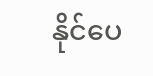နိုင်ပေ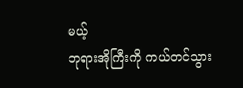မယ့်
ဘုရားအိုကြီးကို ကယ်တင်သွား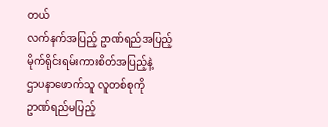တယ်
လက်နက်အပြည့် ဥာဏ်ရည်အပြည့်
မိုက်ရိုင်းရမ်းကားစိတ်အပြည့်နဲ့
ဌာပနာဖောက်သူ လူတစ်စုကို
ဥာဏ်ရည်မပြည့်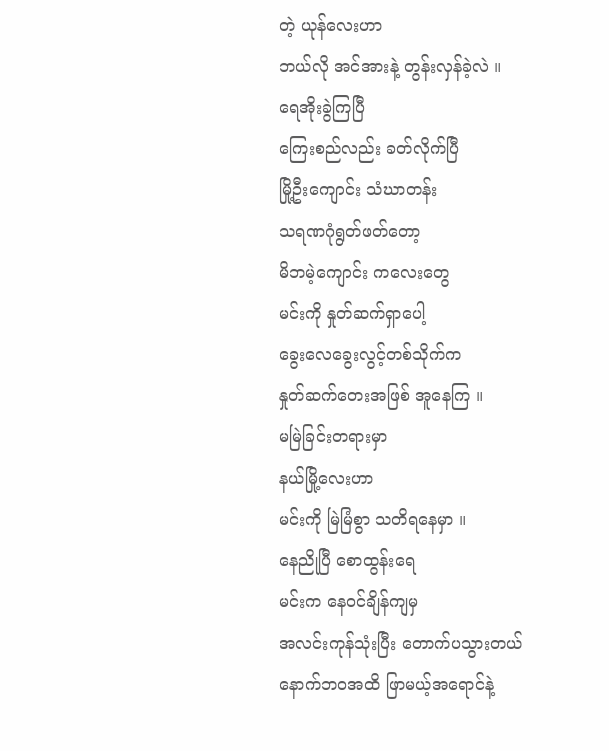တဲ့ ယုန်လေးဟာ
ဘယ်လို အင်အားနဲ့ တွန်းလှန်ခဲ့လဲ ။
ရေအိုးခွဲကြပြီ
ကြေးစည်လည်း ခတ်လိုက်ပြီ
မြို့ဦးကျောင်း သံဃာတန်း
သရဏဂုံရွတ်ဖတ်တော့
မိဘမဲ့ကျောင်း ကလေးတွေ
မင်းကို နှုတ်ဆက်ရှာပေါ့
ခွေးလေခွေးလွင့်တစ်သိုက်က
နှုတ်ဆက်တေးအဖြစ် အူနေကြ ။
မမြဲခြင်းတရားမှာ
နယ်မြို့လေးဟာ
မင်းကို မြဲမြံစွာ သတိရနေမှာ ။
နေညိုပြီ စောထွန်းရေ
မင်းက နေဝင်ချိန်ကျမှ
အလင်းကုန်သုံးပြီး တောက်ပသွားတယ်
နောက်ဘဝအထိ ဖြာမယ့်အရောင်နဲ့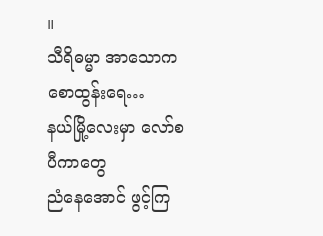။
သီရိဓမ္မာ အာသောကစောထွန်းရေ…
နယ်မြို့လေးမှာ လော်စပီကာတွေ
ညံနေအောင် ဖွင့်ကြ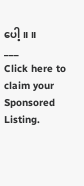ပေါ့ ။ ။
___
Click here to claim your Sponsored Listing.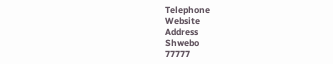Telephone
Website
Address
Shwebo
77777